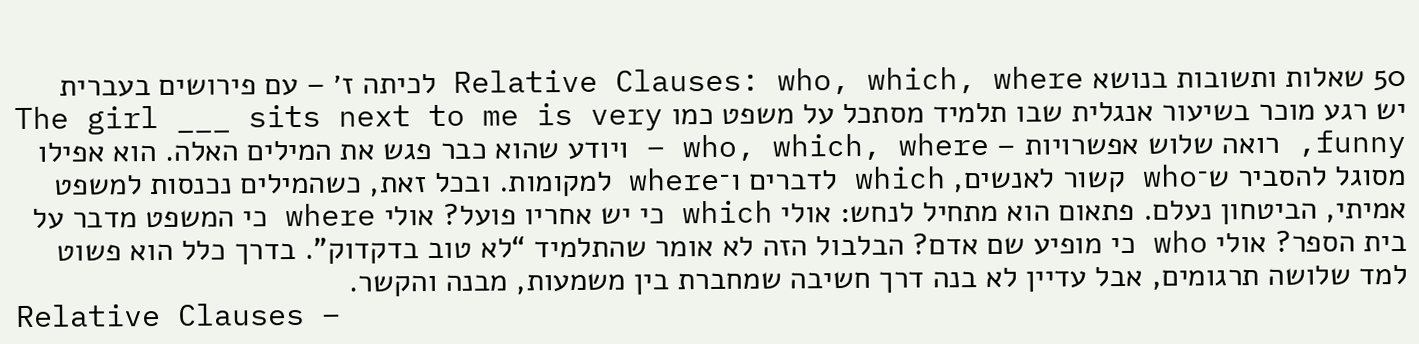50 שאלות ותשובות בנושא Relative Clauses: who, which, where לכיתה ז׳ – עם פירושים בעברית
יש רגע מוכר בשיעור אנגלית שבו תלמיד מסתכל על משפט כמו The girl ___ sits next to me is very funny, רואה שלוש אפשרויות – who, which, where – ויודע שהוא כבר פגש את המילים האלה. הוא אפילו מסוגל להסביר ש־who קשור לאנשים, which לדברים ו־where למקומות. ובכל זאת, כשהמילים נכנסות למשפט אמיתי, הביטחון נעלם. פתאום הוא מתחיל לנחש: אולי which כי יש אחריו פועל? אולי where כי המשפט מדבר על בית הספר? אולי who כי מופיע שם אדם? הבלבול הזה לא אומר שהתלמיד “לא טוב בדקדוק”. בדרך כלל הוא פשוט למד שלושה תרגומים, אבל עדיין לא בנה דרך חשיבה שמחברת בין משמעות, מבנה והקשר.
Relative Clauses –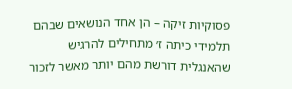פסוקיות זיקה – הן אחד הנושאים שבהם תלמידי כיתה ז׳ מתחילים להרגיש שהאנגלית דורשת מהם יותר מאשר לזכור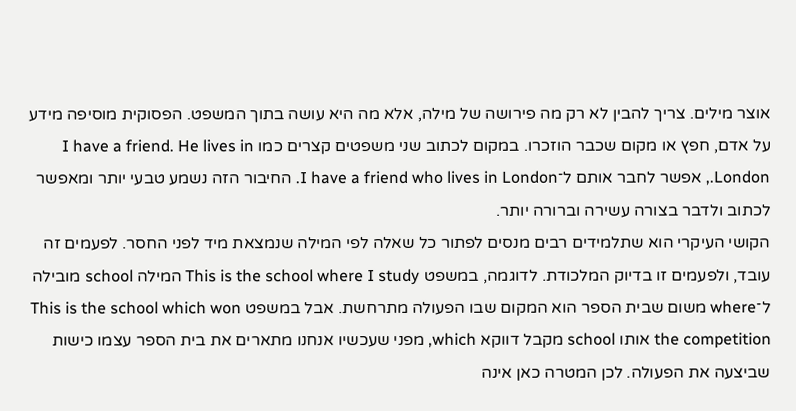אוצר מילים. צריך להבין לא רק מה פירושה של מילה, אלא מה היא עושה בתוך המשפט. הפסוקית מוסיפה מידע על אדם, חפץ או מקום שכבר הוזכרו. במקום לכתוב שני משפטים קצרים כמו I have a friend. He lives in London., אפשר לחבר אותם ל־I have a friend who lives in London. החיבור הזה נשמע טבעי יותר ומאפשר לכתוב ולדבר בצורה עשירה וברורה יותר.
הקושי העיקרי הוא שתלמידים רבים מנסים לפתור כל שאלה לפי המילה שנמצאת מיד לפני החסר. לפעמים זה עובד, ולפעמים זו בדיוק המלכודת. לדוגמה, במשפט This is the school where I study המילה school מובילה ל־where משום שבית הספר הוא המקום שבו הפעולה מתרחשת. אבל במשפט This is the school which won the competition אותו school מקבל דווקא which, מפני שעכשיו אנחנו מתארים את בית הספר עצמו כישות שביצעה את הפעולה. לכן המטרה כאן אינה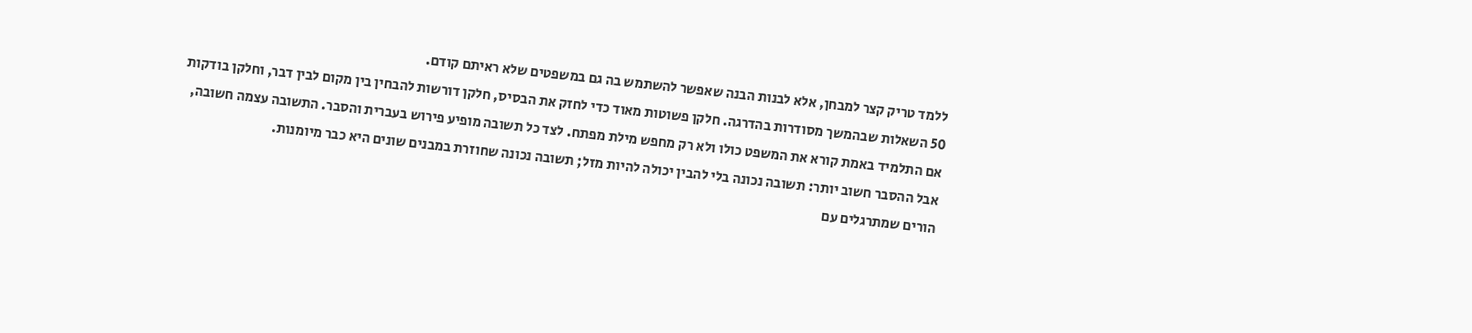ללמד טריק קצר למבחן, אלא לבנות הבנה שאפשר להשתמש בה גם במשפטים שלא ראיתם קודם.
50 השאלות שבהמשך מסודרות בהדרגה. חלקן פשוטות מאוד כדי לחזק את הבסיס, חלקן דורשות להבחין בין מקום לבין דבר, וחלקן בודקות אם התלמיד באמת קורא את המשפט כולו ולא רק מחפש מילת מפתח. לצד כל תשובה מופיע פירוש בעברית והסבר. התשובה עצמה חשובה, אבל ההסבר חשוב יותר: תשובה נכונה בלי להבין יכולה להיות מזל; תשובה נכונה שחוזרת במבנים שונים היא כבר מיומנות.
הורים שמתרגלים עם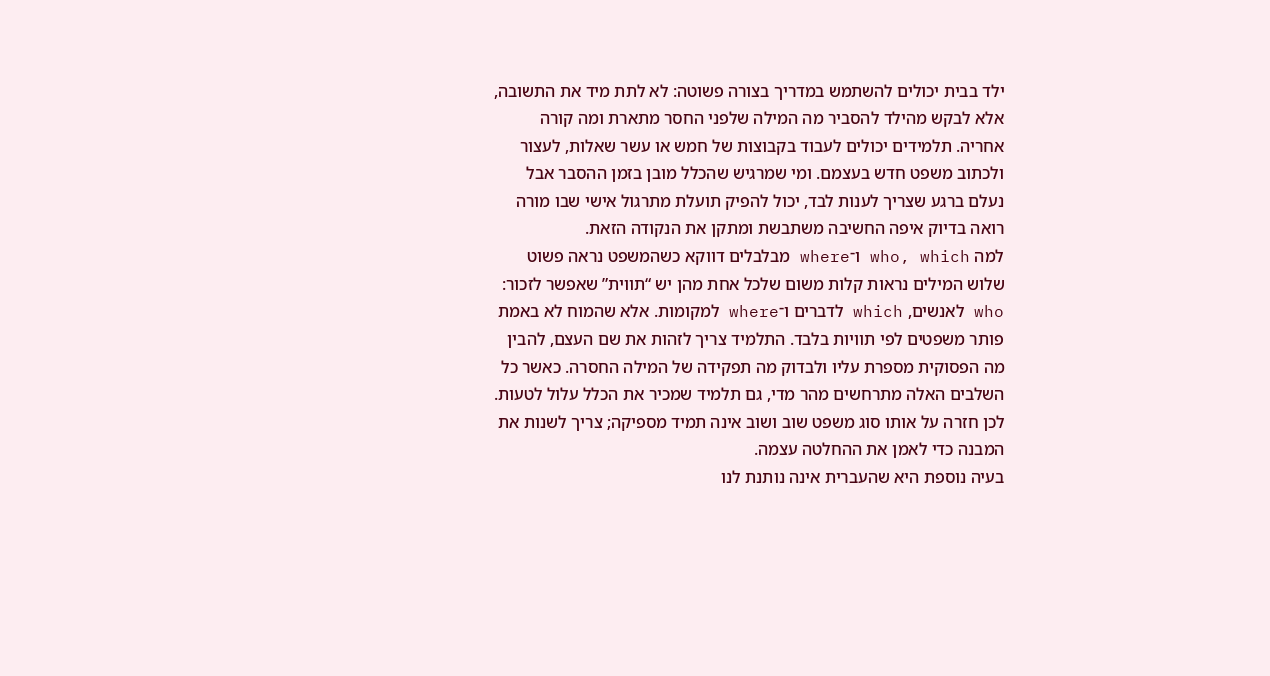ילד בבית יכולים להשתמש במדריך בצורה פשוטה: לא לתת מיד את התשובה, אלא לבקש מהילד להסביר מה המילה שלפני החסר מתארת ומה קורה אחריה. תלמידים יכולים לעבוד בקבוצות של חמש או עשר שאלות, לעצור ולכתוב משפט חדש בעצמם. ומי שמרגיש שהכלל מובן בזמן ההסבר אבל נעלם ברגע שצריך לענות לבד, יכול להפיק תועלת מתרגול אישי שבו מורה רואה בדיוק איפה החשיבה משתבשת ומתקן את הנקודה הזאת.
למה who, which ו־where מבלבלים דווקא כשהמשפט נראה פשוט
שלוש המילים נראות קלות משום שלכל אחת מהן יש “תווית” שאפשר לזכור: who לאנשים, which לדברים ו־where למקומות. אלא שהמוח לא באמת פותר משפטים לפי תוויות בלבד. התלמיד צריך לזהות את שם העצם, להבין מה הפסוקית מספרת עליו ולבדוק מה תפקידה של המילה החסרה. כאשר כל השלבים האלה מתרחשים מהר מדי, גם תלמיד שמכיר את הכלל עלול לטעות. לכן חזרה על אותו סוג משפט שוב ושוב אינה תמיד מספיקה; צריך לשנות את המבנה כדי לאמן את ההחלטה עצמה.
בעיה נוספת היא שהעברית אינה נותנת לנו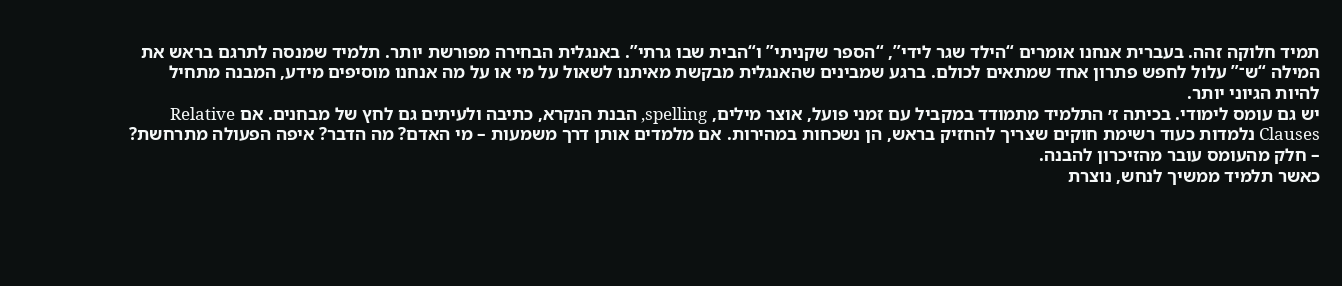תמיד חלוקה זהה. בעברית אנחנו אומרים “הילד שגר לידי”, “הספר שקניתי” ו“הבית שבו גרתי”. באנגלית הבחירה מפורשת יותר. תלמיד שמנסה לתרגם בראש את המילה “ש־” עלול לחפש פתרון אחד שמתאים לכולם. ברגע שמבינים שהאנגלית מבקשת מאיתנו לשאול על מי או על מה אנחנו מוסיפים מידע, המבנה מתחיל להיות הגיוני יותר.
יש גם עומס לימודי. בכיתה ז׳ התלמיד מתמודד במקביל עם זמני פועל, אוצר מילים, spelling, הבנת הנקרא, כתיבה ולעיתים גם לחץ של מבחנים. אם Relative Clauses נלמדות כעוד רשימת חוקים שצריך להחזיק בראש, הן נשכחות במהירות. אם מלמדים אותן דרך משמעות – מי האדם? מה הדבר? איפה הפעולה מתרחשת? – חלק מהעומס עובר מהזיכרון להבנה.
כאשר תלמיד ממשיך לנחש, נוצרת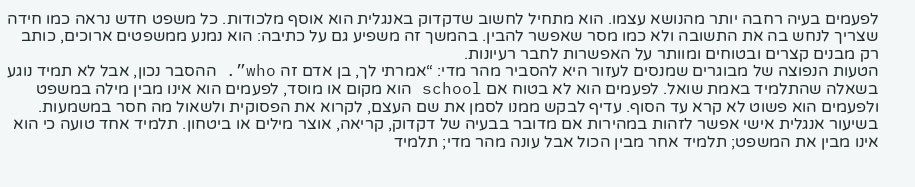לפעמים בעיה רחבה יותר מהנושא עצמו. הוא מתחיל לחשוב שדקדוק באנגלית הוא אוסף מלכודות. כל משפט חדש נראה כמו חידה שצריך לנחש בה את התשובה ולא כמו מסר שאפשר להבין. בהמשך זה משפיע גם על כתיבה: הוא נמנע ממשפטים ארוכים, כותב רק מבנים קצרים ובטוחים ומוותר על האפשרות לחבר רעיונות.
הטעות הנפוצה של מבוגרים שמנסים לעזור היא להסביר מהר מדי: “אמרתי לך, בן אדם זה who”. ההסבר נכון, אבל לא תמיד נוגע בשאלה שהתלמיד באמת שואל. לפעמים הוא לא בטוח אם school הוא מקום או מוסד, לפעמים הוא אינו מבין מילה במשפט ולפעמים הוא פשוט לא קרא עד הסוף. עדיף לבקש ממנו לסמן את שם העצם, לקרוא את הפסוקית ולשאול מה חסר במשמעות.
בשיעור אנגלית אישי אפשר לזהות במהירות אם מדובר בבעיה של דקדוק, קריאה, אוצר מילים או ביטחון. תלמיד אחד טועה כי הוא אינו מבין את המשפט; תלמיד אחר מבין הכול אבל עונה מהר מדי; תלמיד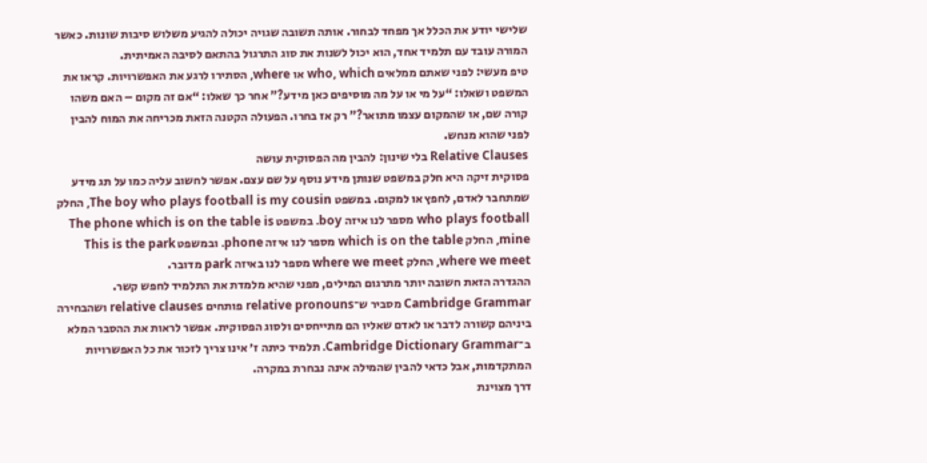שלישי יודע את הכלל אך מפחד לבחור. אותה תשובה שגויה יכולה להגיע משלוש סיבות שונות. כאשר המורה עובד עם תלמיד אחד, הוא יכול לשנות את סוג התרגול בהתאם לסיבה האמיתית.
טיפ מעשי: לפני שאתם ממלאים who, which או where, הסתירו לרגע את האפשרויות. קראו את המשפט ושאלו: “על מי או על מה מוסיפים כאן מידע?” אחר כך שאלו: “אם זה מקום – האם משהו קורה שם, או שהמקום עצמו מתואר?” רק אז בחרו. הפעולה הקטנה הזאת מכריחה את המוח להבין לפני שהוא מנחש.
Relative Clauses בלי שינון: להבין מה הפסוקית עושה
פסוקית זיקה היא חלק במשפט שנותן מידע נוסף על שם עצם. אפשר לחשוב עליה כמו על תג מידע שמתחבר לאדם, לחפץ או למקום. במשפט The boy who plays football is my cousin, החלק who plays football מספר לנו איזה boy. במשפט The phone which is on the table is mine, החלק which is on the table מספר לנו איזה phone. ובמשפט This is the park where we meet, החלק where we meet מספר לנו באיזה park מדובר.
ההגדרה הזאת חשובה יותר מתרגום המילים, מפני שהיא מלמדת את התלמיד לחפש קשר. Cambridge Grammar מסביר ש־relative pronouns פותחים relative clauses ושהבחירה ביניהם קשורה לדבר או לאדם שאליו הם מתייחסים ולסוג הפסוקית. אפשר לראות את ההסבר המלא ב־Cambridge Dictionary Grammar. תלמיד כיתה ז׳ אינו צריך לזכור את כל האפשרויות המתקדמות, אבל כדאי להבין שהמילה אינה נבחרת במקרה.
דרך מצוינת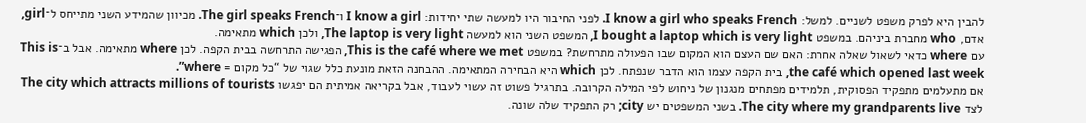להבין היא לפרק משפט לשניים. למשל: I know a girl who speaks French. לפני החיבור היו למעשה שתי יחידות: I know a girl ו־The girl speaks French. מכיוון שהמידע השני מתייחס ל־girl, אדם, who מחברת ביניהם. במשפט I bought a laptop which is very light, המשפט השני הוא למעשה The laptop is very light, ולכן which מתאימה.
עם where כדאי לשאול שאלה אחרת: האם שם העצם הוא המקום שבו הפעולה מתרחשת? במשפט This is the café where we met, הפגישה התרחשה בבית הקפה. לכן where מתאימה. אבל ב־This is the café which opened last week, בית הקפה עצמו הוא הדבר שנפתח. לכן which היא הבחירה המתאימה. ההבחנה הזאת מונעת כלל שגוי של “כל מקום = where”.
אם מתעלמים מתפקיד הפסוקית, תלמידים מפתחים מנגנון של ניחוש לפי המילה הקרובה. בתרגיל פשוט זה עשוי לעבוד, אבל בקריאה אמיתית הם יפגשו The city which attracts millions of tourists לצד The city where my grandparents live. בשני המשפטים יש city; רק התפקיד שלה שונה.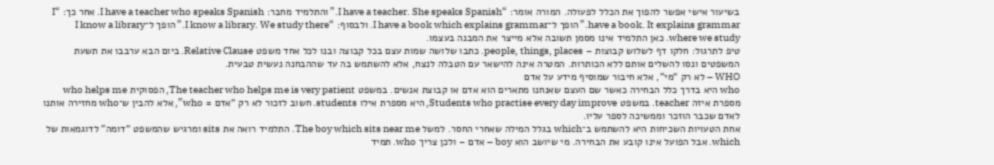בשיעור אישי אפשר להפוך את הכלל לפעולה. המורה אומר: “I have a teacher. She speaks Spanish.” והתלמיד מחבר: I have a teacher who speaks Spanish. אחר כך: “I have a book. It explains grammar.” הופך ל־I have a book which explains grammar. ולבסוף: “I know a library. We study there.” הופך ל־I know a library where we study. כאן התלמיד אינו מסמן תשובה אלא מייצר את המבנה בעצמו.
טיפ לתרגול: חלקו דף לשלוש קבוצות – people, things, places. כתבו שלושה שמות עצם בכל קבוצה ובנו לכל אחד משפט Relative Clause. ביום הבא ערבבו את תשעת המשפטים ונסו להשלים אותם ללא הכותרות. המטרה אינה להישאר עם הטבלה לנצח, אלא להשתמש בה עד שההבחנה נעשית טבעית.
WHO – לא רק “מי”, אלא חיבור שמוסיף מידע על אדם
who היא בדרך כלל הבחירה כאשר שם העצם שאנחנו מתארים הוא אדם או קבוצת אנשים. במשפט The teacher who helps me is very patient, הפסוקית who helps me מספרת איזה teacher. במשפט Students who practise every day improve, היא מספרת אילו students. חשוב לזכור לא רק “אדם = who”, אלא להבין ש־who מחזירה אותנו לאדם שכבר הוזכר וממשיכה לספר עליו.
אחת הטעויות השכיחות היא להשתמש ב־which בגלל המילה שאחרי החסר. למשל The boy which sits near me. התלמיד רואה את sits ומרגיש שהמשפט “דומה” לדוגמאות של which. אבל הפועל אינו קובע את הבחירה. מי שיושב הוא boy – אדם – ולכן צריך who. תמיד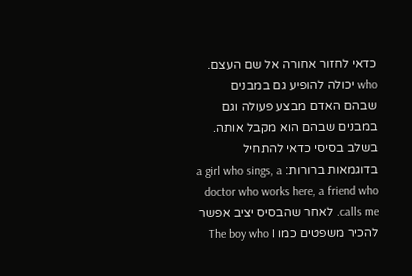כדאי לחזור אחורה אל שם העצם.
who יכולה להופיע גם במבנים שבהם האדם מבצע פעולה וגם במבנים שבהם הוא מקבל אותה. בשלב בסיסי כדאי להתחיל בדוגמאות ברורות: a girl who sings, a doctor who works here, a friend who calls me. לאחר שהבסיס יציב אפשר להכיר משפטים כמו The boy who I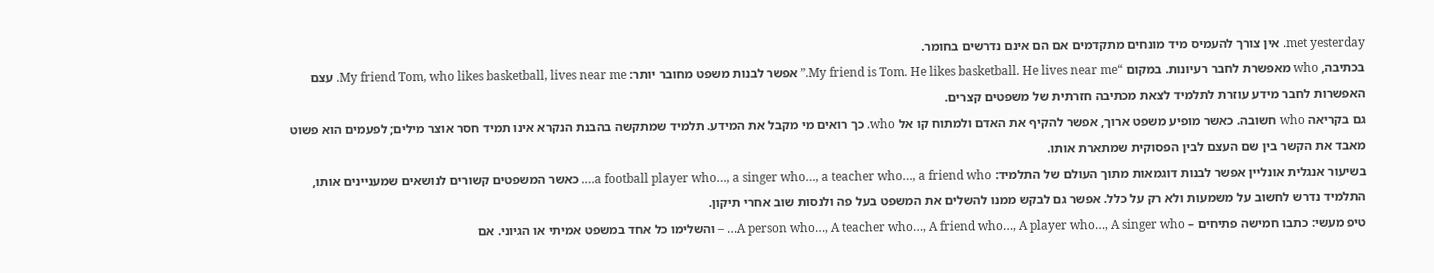met yesterday. אין צורך להעמיס מיד מונחים מתקדמים אם הם אינם נדרשים בחומר.
בכתיבה, who מאפשרת לחבר רעיונות. במקום “My friend is Tom. He likes basketball. He lives near me.” אפשר לבנות משפט מחובר יותר: My friend Tom, who likes basketball, lives near me. עצם האפשרות לחבר מידע עוזרת לתלמיד לצאת מכתיבה חזרתית של משפטים קצרים.
גם בקריאה who חשובה. כאשר מופיע משפט ארוך, אפשר להקיף את האדם ולמתוח קו אל who. כך רואים מי מקבל את המידע. תלמיד שמתקשה בהבנת הנקרא אינו תמיד חסר אוצר מילים; לפעמים הוא פשוט מאבד את הקשר בין שם העצם לבין הפסוקית שמתארת אותו.
בשיעור אנגלית אונליין אפשר לבנות דוגמאות מתוך העולם של התלמיד: a football player who…, a singer who…, a teacher who…, a friend who…. כאשר המשפטים קשורים לנושאים שמעניינים אותו, התלמיד נדרש לחשוב על משמעות ולא רק על כלל. אפשר גם לבקש ממנו להשלים את המשפט בעל פה ולנסות שוב אחרי תיקון.
טיפ מעשי: כתבו חמישה פתיחים – A person who…, A teacher who…, A friend who…, A player who…, A singer who… – והשלימו כל אחד במשפט אמיתי או הגיוני. אם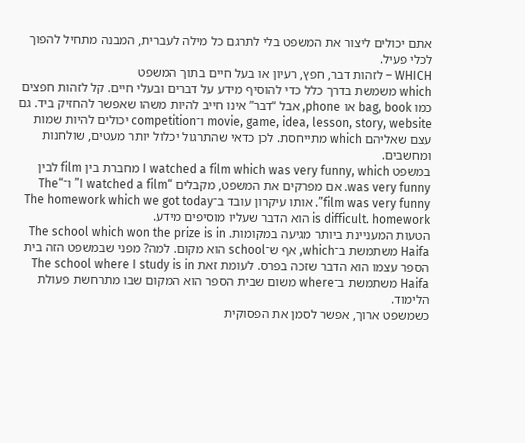אתם יכולים ליצור את המשפט בלי לתרגם כל מילה לעברית, המבנה מתחיל להפוך לכלי פעיל.
WHICH – לזהות דבר, חפץ, רעיון או בעל חיים בתוך המשפט
which משמשת בדרך כלל כדי להוסיף מידע על דברים ובעלי חיים. קל לזהות חפצים כמו bag, book או phone, אבל “דבר” אינו חייב להיות משהו שאפשר להחזיק ביד. גם movie, game, idea, lesson, story, website ו־competition יכולים להיות שמות עצם שאליהם which מתייחסת. לכן כדאי שהתרגול יכלול יותר מעטים, שולחנות ומחשבים.
במשפט I watched a film which was very funny, which מחברת בין film לבין was very funny. אם מפרקים את המשפט, מקבלים “I watched a film” ו־“The film was very funny”. אותו עיקרון עובד ב־The homework which we got today is difficult. homework הוא הדבר שעליו מוסיפים מידע.
הטעות המעניינת ביותר מגיעה במקומות. The school which won the prize is in Haifa משתמשת ב־which, אף ש־school הוא מקום. למה? מפני שבמשפט הזה בית הספר עצמו הוא הדבר שזכה בפרס. לעומת זאת The school where I study is in Haifa משתמשת ב־where משום שבית הספר הוא המקום שבו מתרחשת פעולת הלימוד.
כשמשפט ארוך, אפשר לסמן את הפסוקית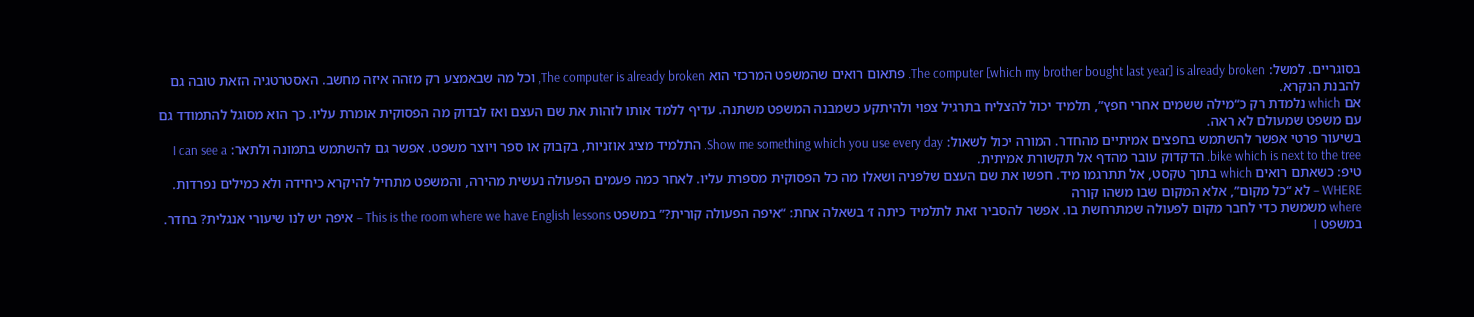בסוגריים. למשל: The computer [which my brother bought last year] is already broken. פתאום רואים שהמשפט המרכזי הוא The computer is already broken, וכל מה שבאמצע רק מזהה איזה מחשב. האסטרטגיה הזאת טובה גם להבנת הנקרא.
אם which נלמדת רק כ“מילה ששמים אחרי חפץ”, תלמיד יכול להצליח בתרגיל צפוי ולהיתקע כשמבנה המשפט משתנה. עדיף ללמד אותו לזהות את שם העצם ואז לבדוק מה הפסוקית אומרת עליו. כך הוא מסוגל להתמודד גם עם משפט שמעולם לא ראה.
בשיעור פרטי אפשר להשתמש בחפצים אמיתיים מהחדר. המורה יכול לשאול: Show me something which you use every day. התלמיד מציג אוזניות, בקבוק או ספר ויוצר משפט. אפשר גם להשתמש בתמונה ולתאר: I can see a bike which is next to the tree. הדקדוק עובר מהדף אל תקשורת אמיתית.
טיפ: כשאתם רואים which בתוך טקסט, אל תתרגמו מיד. חפשו את שם העצם שלפניה ושאלו מה כל הפסוקית מספרת עליו. לאחר כמה פעמים הפעולה נעשית מהירה, והמשפט מתחיל להיקרא כיחידה ולא כמילים נפרדות.
WHERE – לא “כל מקום”, אלא המקום שבו משהו קורה
where משמשת כדי לחבר מקום לפעולה שמתרחשת בו. אפשר להסביר זאת לתלמיד כיתה ז׳ בשאלה אחת: “איפה הפעולה קורית?” במשפט This is the room where we have English lessons – איפה יש לנו שיעורי אנגלית? בחדר. במשפט I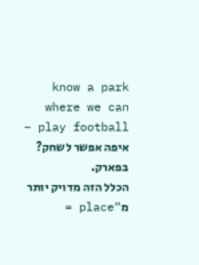know a park where we can play football – איפה אפשר לשחק? בפארק.
הכלל הזה מדויק יותר מ“place =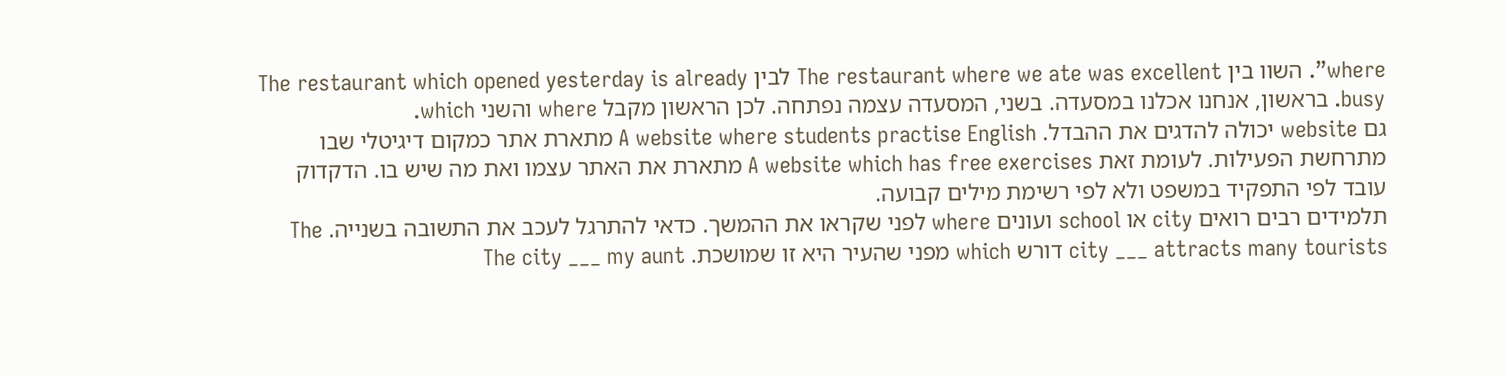where”. השוו בין The restaurant where we ate was excellent לבין The restaurant which opened yesterday is already busy. בראשון, אנחנו אכלנו במסעדה. בשני, המסעדה עצמה נפתחה. לכן הראשון מקבל where והשני which.
גם website יכולה להדגים את ההבדל. A website where students practise English מתארת אתר כמקום דיגיטלי שבו מתרחשת הפעילות. לעומת זאת A website which has free exercises מתארת את האתר עצמו ואת מה שיש בו. הדקדוק עובד לפי התפקיד במשפט ולא לפי רשימת מילים קבועה.
תלמידים רבים רואים city או school ועונים where לפני שקראו את ההמשך. כדאי להתרגל לעכב את התשובה בשנייה. The city ___ attracts many tourists דורש which מפני שהעיר היא זו שמושכת. The city ___ my aunt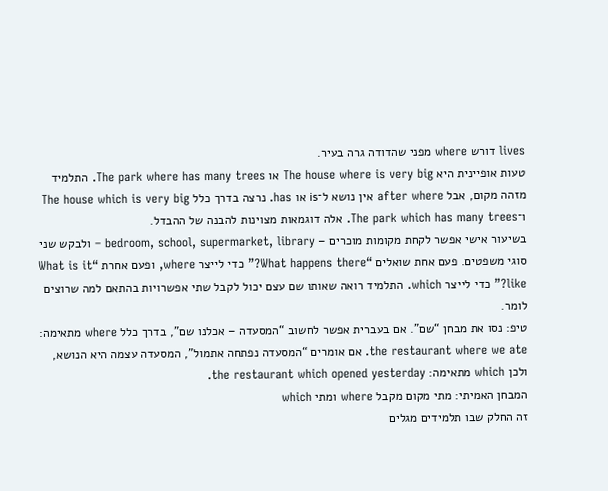lives דורש where מפני שהדודה גרה בעיר.
טעות אופיינית היא The house where is very big או The park where has many trees. התלמיד מזהה מקום, אבל after where אין נושא ל־is או has. נרצה בדרך כלל The house which is very big ו־The park which has many trees. אלה דוגמאות מצוינות להבנה של ההבדל.
בשיעור אישי אפשר לקחת מקומות מוכרים – bedroom, school, supermarket, library – ולבקש שני סוגי משפטים. פעם אחת שואלים “What happens there?” כדי לייצר where, ופעם אחרת “What is it like?” כדי לייצר which. התלמיד רואה שאותו שם עצם יכול לקבל שתי אפשרויות בהתאם למה שרוצים לומר.
טיפ: נסו את מבחן “שם”. אם בעברית אפשר לחשוב “המסעדה – אכלנו שם”, בדרך כלל where מתאימה: the restaurant where we ate. אם אומרים “המסעדה נפתחה אתמול”, המסעדה עצמה היא הנושא, ולכן which מתאימה: the restaurant which opened yesterday.
המבחן האמיתי: מתי מקום מקבל where ומתי which
זה החלק שבו תלמידים מגלים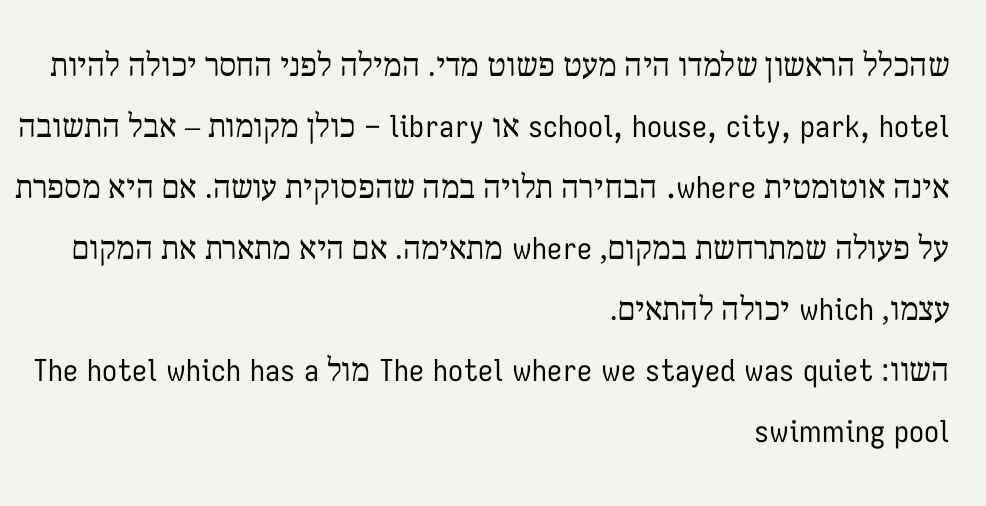שהכלל הראשון שלמדו היה מעט פשוט מדי. המילה לפני החסר יכולה להיות school, house, city, park, hotel או library – כולן מקומות – אבל התשובה אינה אוטומטית where. הבחירה תלויה במה שהפסוקית עושה. אם היא מספרת על פעולה שמתרחשת במקום, where מתאימה. אם היא מתארת את המקום עצמו, which יכולה להתאים.
השוו: The hotel where we stayed was quiet מול The hotel which has a swimming pool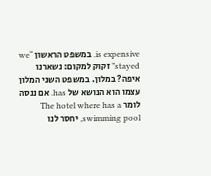is expensive. במשפט הראשון “we stayed” זקוק למקום: נשארנו איפה? במלון. במשפט השני המלון עצמו הוא הנושא של has. אם ננסה לומר The hotel where has a swimming pool, יחסר לנו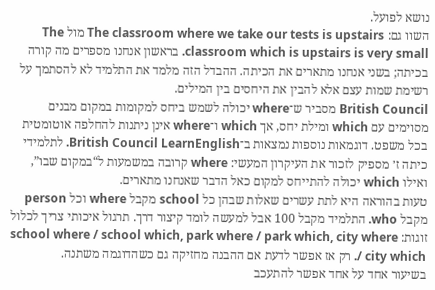נושא לפועל.
השוו גם: The classroom where we take our tests is upstairs מול The classroom which is upstairs is very small. בראשון אנחנו מספרים מה קורה בכיתה; בשני אנחנו מתארים את הכיתה. ההבדל הזה מלמד את התלמיד לא להסתמך על רשימת שמות עצם אלא להבין את היחסים בין המילים.
British Council מסביר ש־where יכולה לשמש ביחס למקומות במקום מבנים מסוימים עם which ומילת יחס, אך which ו־where אינן ניתנות להחלפה אוטומטית בכל משפט. דוגמאות נוספות נמצאות ב־British Council LearnEnglish. לתלמידי כיתה ז׳ מספיק לזכור את העיקרון המעשי: where קרובה במשמעות ל“במקום שבו”, ואילו which יכולה להתייחס למקום כאל הדבר שאנחנו מתארים.
טעות בהוראה היא לתת עשרים שאלות שבהן כל school מקבל where וכל person מקבל who. התלמיד מקבל 100 אבל למעשה לומד קיצור דרך. תרגול איכותי צריך לכלול זוגות: school where / school which, park where / park which, city where / city which. רק אז אפשר לדעת אם ההבנה מחזיקה גם כשהדוגמה משתנה.
בשיעור אחד על אחד אפשר להתעכב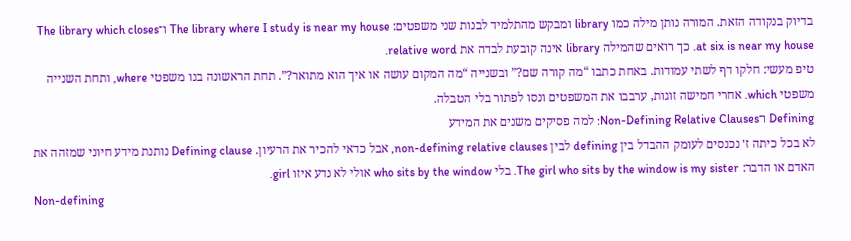בדיוק בנקודה הזאת. המורה נותן מילה כמו library ומבקש מהתלמיד לבנות שני משפטים: The library where I study is near my house ו־The library which closes at six is near my house. כך רואים שהמילה library אינה קובעת לבדה את relative word.
טיפ מעשי: חלקו דף לשתי עמודות. באחת כתבו “מה קורה שם?” ובשנייה “מה המקום עושה או איך הוא מתואר?”. תחת הראשונה בנו משפטי where, ותחת השנייה משפטי which. אחרי חמישה זוגות, ערבבו את המשפטים ונסו לפתור בלי הטבלה.
Defining ו־Non-Defining Relative Clauses: למה פסיקים משנים את המידע
לא בכל כיתה ז׳ נכנסים לעומק ההבדל בין defining לבין non-defining relative clauses, אבל כדאי להכיר את הרעיון. Defining clause נותנת מידע חיוני שמזהה את האדם או הדבר: The girl who sits by the window is my sister. בלי who sits by the window אולי לא נדע איזו girl.
Non-defining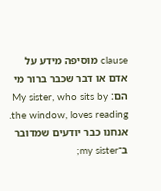clause מוסיפה מידע על אדם או דבר שכבר ברור מי הם: My sister, who sits by the window, loves reading. אנחנו כבר יודעים שמדובר ב־my sister;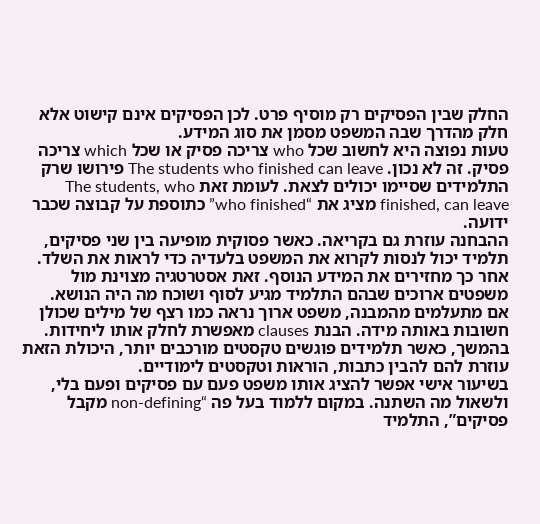החלק שבין הפסיקים רק מוסיף פרט. לכן הפסיקים אינם קישוט אלא חלק מהדרך שבה המשפט מסמן את סוג המידע.
טעות נפוצה היא לחשוב שכל who צריכה פסיק או שכל which צריכה פסיק. זה לא נכון. The students who finished can leave פירושו שרק התלמידים שסיימו יכולים לצאת. לעומת זאת The students, who finished, can leave מציג את “who finished” כתוספת על קבוצה שכבר ידועה.
ההבחנה עוזרת גם בקריאה. כאשר פסוקית מופיעה בין שני פסיקים, תלמיד יכול לנסות לקרוא את המשפט בלעדיה כדי לראות את השלד. אחר כך מחזירים את המידע הנוסף. זאת אסטרטגיה מצוינת מול משפטים ארוכים שבהם התלמיד מגיע לסוף ושוכח מה היה הנושא.
אם מתעלמים מהמבנה, משפט ארוך נראה כמו רצף של מילים שכולן חשובות באותה מידה. הבנת clauses מאפשרת לחלק אותו ליחידות. בהמשך, כאשר תלמידים פוגשים טקסטים מורכבים יותר, היכולת הזאת עוזרת להם להבין כתבות, הוראות וטקסטים לימודיים.
בשיעור אישי אפשר להציג אותו משפט פעם עם פסיקים ופעם בלי, ולשאול מה השתנה. במקום ללמוד בעל פה “non-defining מקבל פסיקים”, התלמיד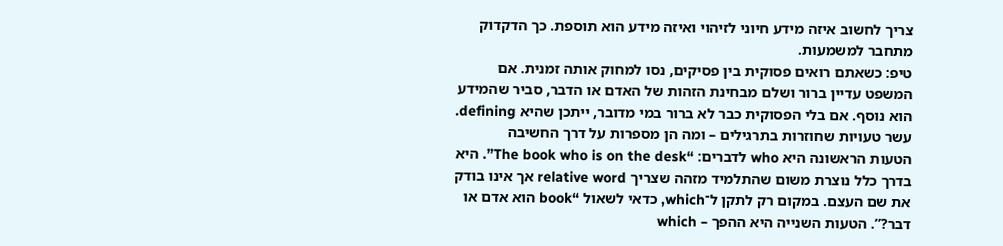צריך לחשוב איזה מידע חיוני לזיהוי ואיזה מידע הוא תוספת. כך הדקדוק מתחבר למשמעות.
טיפ: כשאתם רואים פסוקית בין פסיקים, נסו למחוק אותה זמנית. אם המשפט עדיין ברור ושלם מבחינת הזהות של האדם או הדבר, סביר שהמידע הוא נוסף. אם בלי הפסוקית כבר לא ברור במי מדובר, ייתכן שהיא defining.
עשר טעויות שחוזרות בתרגילים – ומה הן מספרות על דרך החשיבה
הטעות הראשונה היא who לדברים: “The book who is on the desk”. היא בדרך כלל נוצרת משום שהתלמיד מזהה שצריך relative word אך אינו בודק את שם העצם. במקום רק לתקן ל־which, כדאי לשאול “book הוא אדם או דבר?”. הטעות השנייה היא ההפך – which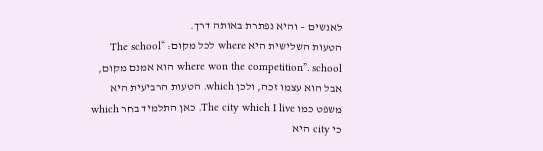לאנשים – והיא נפתרת באותה דרך.
הטעות השלישית היא where לכל מקום: “The school where won the competition”. school הוא אמנם מקום, אבל הוא עצמו זכה, ולכן which. הטעות הרביעית היא משפט כמו The city which I live. כאן התלמיד בחר which כי city היא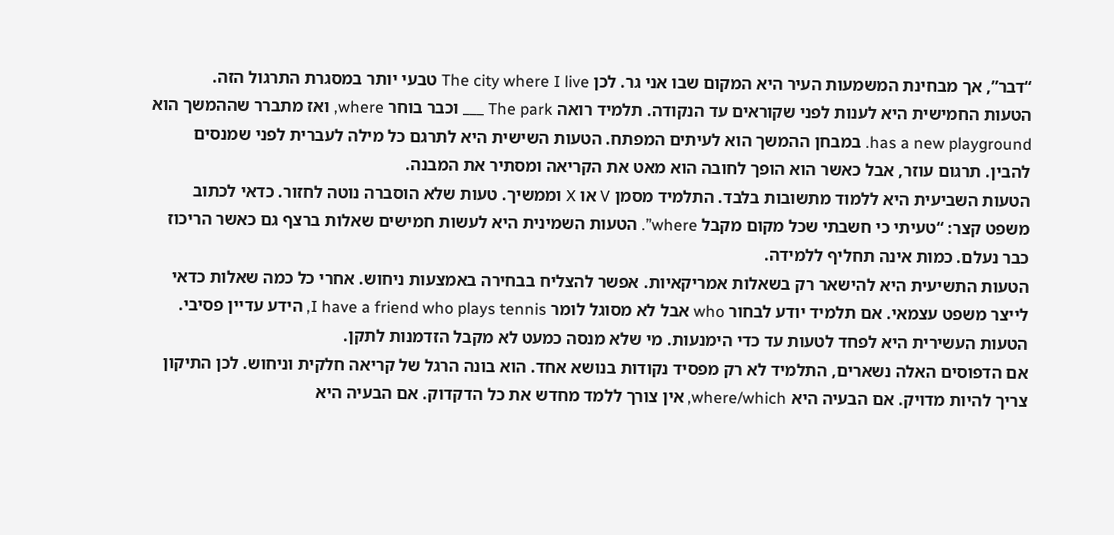“דבר”, אך מבחינת המשמעות העיר היא המקום שבו אני גר. לכן The city where I live טבעי יותר במסגרת התרגול הזה.
הטעות החמישית היא לענות לפני שקוראים עד הנקודה. תלמיד רואה The park ___ וכבר בוחר where, ואז מתברר שההמשך הוא has a new playground. במבחן ההמשך הוא לעיתים המפתח. הטעות השישית היא לתרגם כל מילה לעברית לפני שמנסים להבין. תרגום עוזר, אבל כאשר הוא הופך לחובה הוא מאט את הקריאה ומסתיר את המבנה.
הטעות השביעית היא ללמוד מתשובות בלבד. התלמיד מסמן V או X וממשיך. טעות שלא הוסברה נוטה לחזור. כדאי לכתוב משפט קצר: “טעיתי כי חשבתי שכל מקום מקבל where”. הטעות השמינית היא לעשות חמישים שאלות ברצף גם כאשר הריכוז כבר נעלם. כמות אינה תחליף ללמידה.
הטעות התשיעית היא להישאר רק בשאלות אמריקאיות. אפשר להצליח בבחירה באמצעות ניחוש. אחרי כל כמה שאלות כדאי לייצר משפט עצמאי. אם תלמיד יודע לבחור who אבל לא מסוגל לומר I have a friend who plays tennis, הידע עדיין פסיבי. הטעות העשירית היא לפחד לטעות עד כדי הימנעות. מי שלא מנסה כמעט לא מקבל הזדמנות לתקן.
אם הדפוסים האלה נשארים, התלמיד לא רק מפסיד נקודות בנושא אחד. הוא בונה הרגל של קריאה חלקית וניחוש. לכן התיקון צריך להיות מדויק. אם הבעיה היא where/which, אין צורך ללמד מחדש את כל הדקדוק. אם הבעיה היא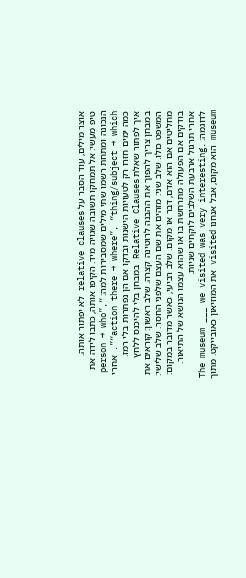אוצר מילים, עוד הסבר על relative clauses לא יפתור אותה.
טיפ מעשי: אל תמחקו תשובה שגויה מיד. הקיפו אותה, כתבו לידה את הנכונה ומתחת רשמו שתי מילים שמסבירות למה: “person → who”, “action there → where”, “thing/subject → which”. אחרי כמה ימים חזרו רק לטעויות הישנות ובדקו אם הן נפתרות בלי רמז.
איך לפתור שאלת Relative Clauses במבחן בלי להיכנס ללחץ
במבחן צריך להפוך את ההבנה לרוטינה קצרה. שלב ראשון: קוראים את המשפט כולו. שלב שני: מזהים את שם העצם שלפני החסר. שלב שלישי: מחליטים אם הוא אדם, דבר או מקום. שלב רביעי, כאשר מדובר במקום: בודקים אם הפעולה מתרחשת בו או שהוא עצמו הנושא של התיאור. אחרי תרגול ארבעת השלבים לוקחים שניות.
לדוגמה: The museum ___ we visited was very interesting. museum הוא מקום, אבל אנחנו visited את המוזיאון כאובייקט. מתוך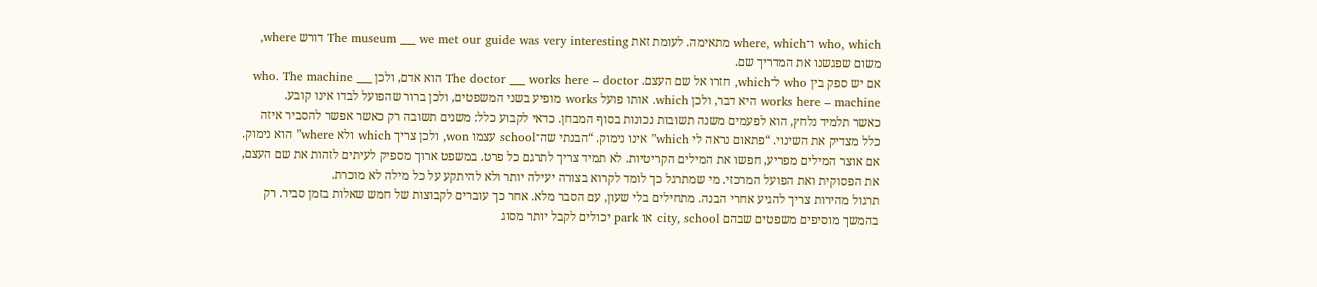who, which ו־where, which מתאימה. לעומת זאת The museum ___ we met our guide was very interesting דורש where, משום שפגשנו את המדריך שם.
אם יש ספק בין who ל־which, חזרו אל שם העצם. The doctor ___ works here – doctor הוא אדם, ולכן who. The machine ___ works here – machine היא דבר, ולכן which. אותו פועל works מופיע בשני המשפטים, ולכן ברור שהפועל לבדו אינו קובע.
כאשר תלמיד נלחץ, הוא לפעמים משנה תשובות נכונות בסוף המבחן. כדאי לקבוע כלל: משנים תשובה רק כאשר אפשר להסביר איזה כלל מצדיק את השינוי. “פתאום נראה לי which” אינו נימוק. “הבנתי שה־school עצמו won, ולכן צריך which ולא where” הוא נימוק.
אם אוצר המילים מפריע, חפשו את המילים הקריטיות. לא תמיד צריך לתרגם כל פרט. במשפט ארוך מספיק לעיתים לזהות את שם העצם, את הפסוקית ואת הפועל המרכזי. מי שמתרגל כך לומד לקרוא בצורה יעילה יותר ולא להיתקע על כל מילה לא מוכרת.
תרגול מהירות צריך להגיע אחרי הבנה. מתחילים בלי שעון, עם הסבר מלא. אחר כך עוברים לקבוצות של חמש שאלות בזמן סביר. רק בהמשך מוסיפים משפטים שבהם city, school או park יכולים לקבל יותר מסוג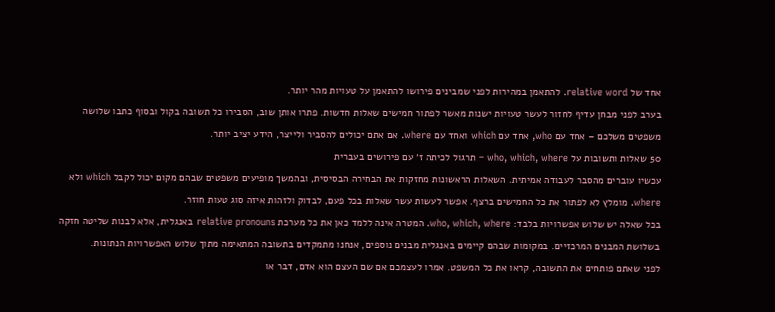אחד של relative word. להתאמן במהירות לפני שמבינים פירושו להתאמן על טעויות מהר יותר.
בערב לפני מבחן עדיף לחזור לעשר טעויות ישנות מאשר לפתור חמישים שאלות חדשות. פתרו אותן שוב, הסבירו כל תשובה בקול ובסוף כתבו שלושה משפטים משלכם – אחד עם who, אחד עם which ואחד עם where. אם אתם יכולים להסביר ולייצר, הידע יציב יותר.
50 שאלות ותשובות על who, which, where – תרגול לכיתה ז׳ עם פירושים בעברית
עכשיו עוברים מהסבר לעבודה אמיתית. השאלות הראשונות מחזקות את הבחירה הבסיסית, ובהמשך מופיעים משפטים שבהם מקום יכול לקבל which ולא where. מומלץ לא לפתור את כל החמישים ברצף. אפשר לעשות עשר שאלות בכל פעם, לבדוק ולזהות איזה סוג טעות חוזר.
בכל שאלה יש שלוש אפשרויות בלבד: who, which, where. המטרה אינה ללמד כאן את כל מערכת relative pronouns באנגלית, אלא לבנות שליטה חזקה בשלושת המבנים המרכזיים. במקומות שבהם קיימים באנגלית מבנים נוספים, אנחנו מתמקדים בתשובה המתאימה מתוך שלוש האפשרויות הנתונות.
לפני שאתם פותחים את התשובה, קראו את כל המשפט. אמרו לעצמכם אם שם העצם הוא אדם, דבר או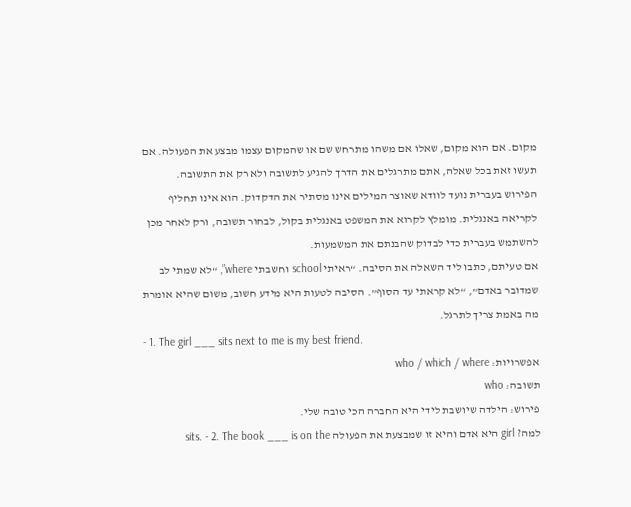מקום. אם הוא מקום, שאלו אם משהו מתרחש שם או שהמקום עצמו מבצע את הפעולה. אם תעשו זאת בכל שאלה, אתם מתרגלים את הדרך להגיע לתשובה ולא רק את התשובה.
הפירוש בעברית נועד לוודא שאוצר המילים אינו מסתיר את הדקדוק. הוא אינו תחליף לקריאה באנגלית. מומלץ לקרוא את המשפט באנגלית בקול, לבחור תשובה, ורק לאחר מכן להשתמש בעברית כדי לבדוק שהבנתם את המשמעות.
אם טעיתם, כתבו ליד השאלה את הסיבה. “ראיתי school וחשבתי where”, “לא שמתי לב שמדובר באדם”, “לא קראתי עד הסוף”. הסיבה לטעות היא מידע חשוב, משום שהיא אומרת מה באמת צריך לתרגל.
- 1. The girl ___ sits next to me is my best friend.
אפשרויות: who / which / where
תשובה: who
פירוש: הילדה שיושבת לידי היא החברה הכי טובה שלי.
למה? girl היא אדם והיא זו שמבצעת את הפעולה sits. - 2. The book ___ is on the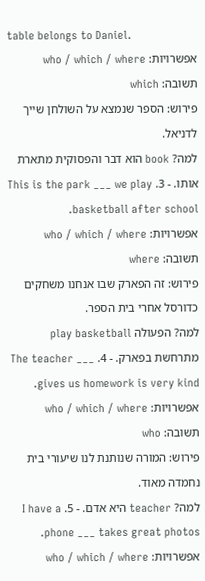table belongs to Daniel.
אפשרויות: who / which / where
תשובה: which
פירוש: הספר שנמצא על השולחן שייך לדניאל.
למה? book הוא דבר והפסוקית מתארת אותו. - 3. This is the park ___ we play basketball after school.
אפשרויות: who / which / where
תשובה: where
פירוש: זה הפארק שבו אנחנו משחקים כדורסל אחרי בית הספר.
למה? הפעולה play basketball מתרחשת בפארק. - 4. The teacher ___ gives us homework is very kind.
אפשרויות: who / which / where
תשובה: who
פירוש: המורה שנותנת לנו שיעורי בית נחמדה מאוד.
למה? teacher היא אדם. - 5. I have a phone ___ takes great photos.
אפשרויות: who / which / where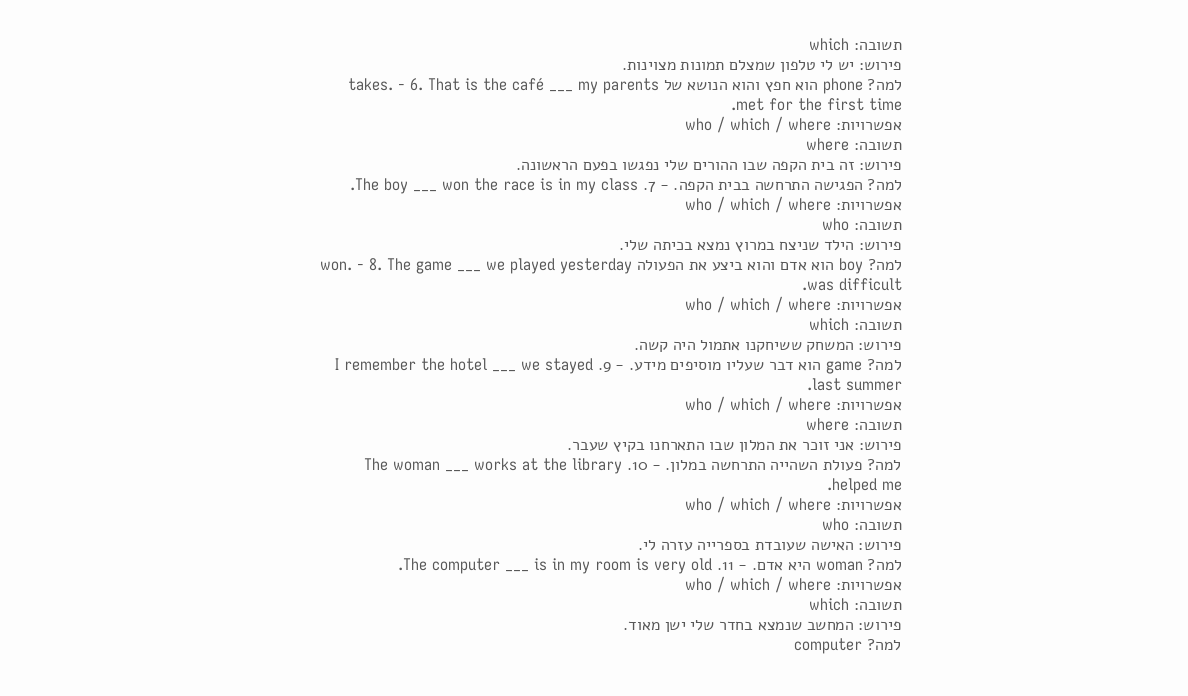תשובה: which
פירוש: יש לי טלפון שמצלם תמונות מצוינות.
למה? phone הוא חפץ והוא הנושא של takes. - 6. That is the café ___ my parents met for the first time.
אפשרויות: who / which / where
תשובה: where
פירוש: זה בית הקפה שבו ההורים שלי נפגשו בפעם הראשונה.
למה? הפגישה התרחשה בבית הקפה. - 7. The boy ___ won the race is in my class.
אפשרויות: who / which / where
תשובה: who
פירוש: הילד שניצח במרוץ נמצא בכיתה שלי.
למה? boy הוא אדם והוא ביצע את הפעולה won. - 8. The game ___ we played yesterday was difficult.
אפשרויות: who / which / where
תשובה: which
פירוש: המשחק ששיחקנו אתמול היה קשה.
למה? game הוא דבר שעליו מוסיפים מידע. - 9. I remember the hotel ___ we stayed last summer.
אפשרויות: who / which / where
תשובה: where
פירוש: אני זוכר את המלון שבו התארחנו בקיץ שעבר.
למה? פעולת השהייה התרחשה במלון. - 10. The woman ___ works at the library helped me.
אפשרויות: who / which / where
תשובה: who
פירוש: האישה שעובדת בספרייה עזרה לי.
למה? woman היא אדם. - 11. The computer ___ is in my room is very old.
אפשרויות: who / which / where
תשובה: which
פירוש: המחשב שנמצא בחדר שלי ישן מאוד.
למה? computer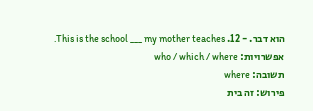הוא דבר. - 12. This is the school ___ my mother teaches.
אפשרויות: who / which / where
תשובה: where
פירוש: זה בית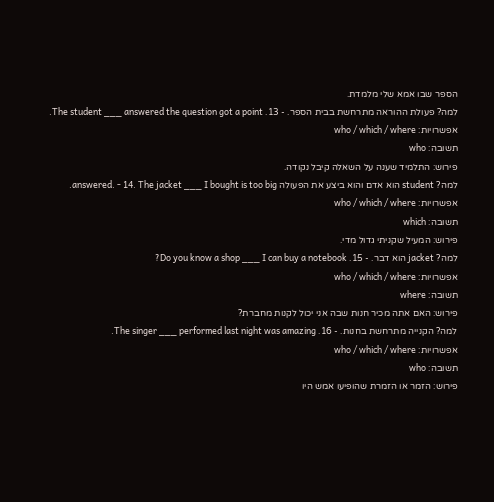הספר שבו אמא שלי מלמדת.
למה? פעולת ההוראה מתרחשת בבית הספר. - 13. The student ___ answered the question got a point.
אפשרויות: who / which / where
תשובה: who
פירוש: התלמיד שענה על השאלה קיבל נקודה.
למה? student הוא אדם והוא ביצע את הפעולה answered. - 14. The jacket ___ I bought is too big.
אפשרויות: who / which / where
תשובה: which
פירוש: המעיל שקניתי גדול מדי.
למה? jacket הוא דבר. - 15. Do you know a shop ___ I can buy a notebook?
אפשרויות: who / which / where
תשובה: where
פירוש: האם אתה מכיר חנות שבה אני יכול לקנות מחברת?
למה? הקנייה מתרחשת בחנות. - 16. The singer ___ performed last night was amazing.
אפשרויות: who / which / where
תשובה: who
פירוש: הזמר או הזמרת שהופיעו אמש היו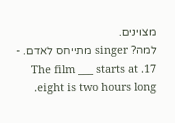מצוינים.
למה? singer מתייחס לאדם. - 17. The film ___ starts at eight is two hours long.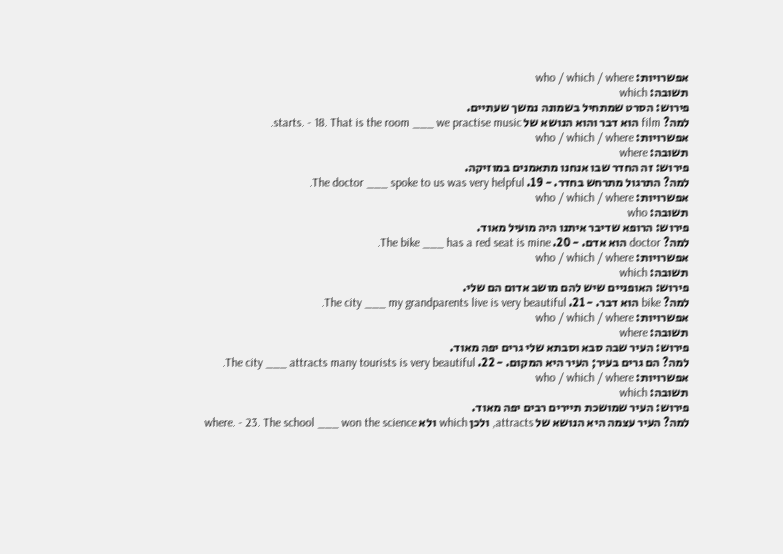אפשרויות: who / which / where
תשובה: which
פירוש: הסרט שמתחיל בשמונה נמשך שעתיים.
למה? film הוא דבר והוא הנושא של starts. - 18. That is the room ___ we practise music.
אפשרויות: who / which / where
תשובה: where
פירוש: זה החדר שבו אנחנו מתאמנים במוזיקה.
למה? התרגול מתרחש בחדר. - 19. The doctor ___ spoke to us was very helpful.
אפשרויות: who / which / where
תשובה: who
פירוש: הרופא שדיבר איתנו היה מועיל מאוד.
למה? doctor הוא אדם. - 20. The bike ___ has a red seat is mine.
אפשרויות: who / which / where
תשובה: which
פירוש: האופניים שיש להם מושב אדום הם שלי.
למה? bike הוא דבר. - 21. The city ___ my grandparents live is very beautiful.
אפשרויות: who / which / where
תשובה: where
פירוש: העיר שבה סבא וסבתא שלי גרים יפה מאוד.
למה? הם גרים בעיר; העיר היא המקום. - 22. The city ___ attracts many tourists is very beautiful.
אפשרויות: who / which / where
תשובה: which
פירוש: העיר שמושכת תיירים רבים יפה מאוד.
למה? העיר עצמה היא הנושא של attracts, ולכן which ולא where. - 23. The school ___ won the science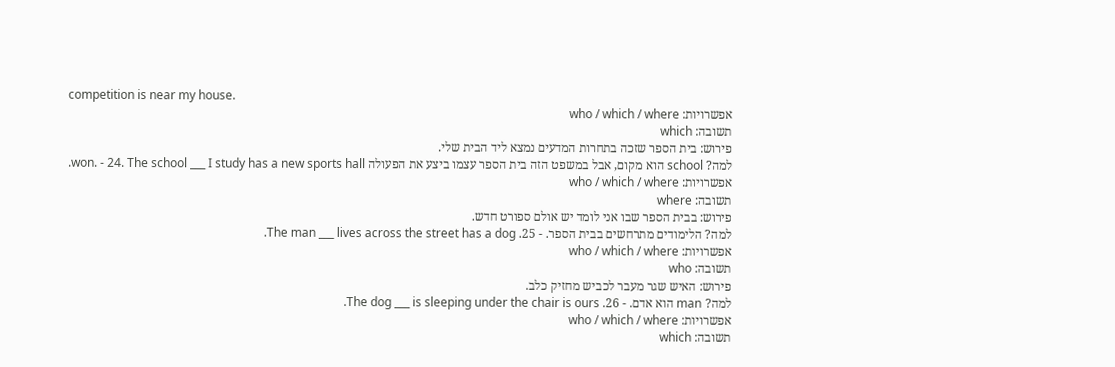competition is near my house.
אפשרויות: who / which / where
תשובה: which
פירוש: בית הספר שזכה בתחרות המדעים נמצא ליד הבית שלי.
למה? school הוא מקום, אבל במשפט הזה בית הספר עצמו ביצע את הפעולה won. - 24. The school ___ I study has a new sports hall.
אפשרויות: who / which / where
תשובה: where
פירוש: בבית הספר שבו אני לומד יש אולם ספורט חדש.
למה? הלימודים מתרחשים בבית הספר. - 25. The man ___ lives across the street has a dog.
אפשרויות: who / which / where
תשובה: who
פירוש: האיש שגר מעבר לכביש מחזיק כלב.
למה? man הוא אדם. - 26. The dog ___ is sleeping under the chair is ours.
אפשרויות: who / which / where
תשובה: which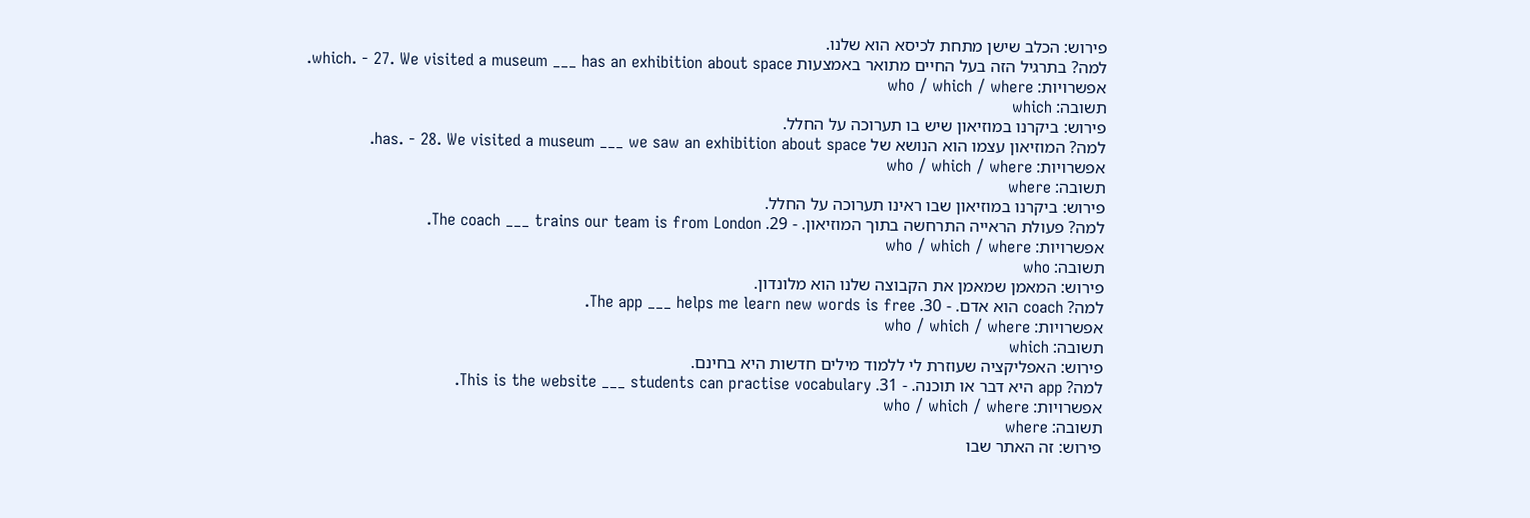פירוש: הכלב שישן מתחת לכיסא הוא שלנו.
למה? בתרגיל הזה בעל החיים מתואר באמצעות which. - 27. We visited a museum ___ has an exhibition about space.
אפשרויות: who / which / where
תשובה: which
פירוש: ביקרנו במוזיאון שיש בו תערוכה על החלל.
למה? המוזיאון עצמו הוא הנושא של has. - 28. We visited a museum ___ we saw an exhibition about space.
אפשרויות: who / which / where
תשובה: where
פירוש: ביקרנו במוזיאון שבו ראינו תערוכה על החלל.
למה? פעולת הראייה התרחשה בתוך המוזיאון. - 29. The coach ___ trains our team is from London.
אפשרויות: who / which / where
תשובה: who
פירוש: המאמן שמאמן את הקבוצה שלנו הוא מלונדון.
למה? coach הוא אדם. - 30. The app ___ helps me learn new words is free.
אפשרויות: who / which / where
תשובה: which
פירוש: האפליקציה שעוזרת לי ללמוד מילים חדשות היא בחינם.
למה? app היא דבר או תוכנה. - 31. This is the website ___ students can practise vocabulary.
אפשרויות: who / which / where
תשובה: where
פירוש: זה האתר שבו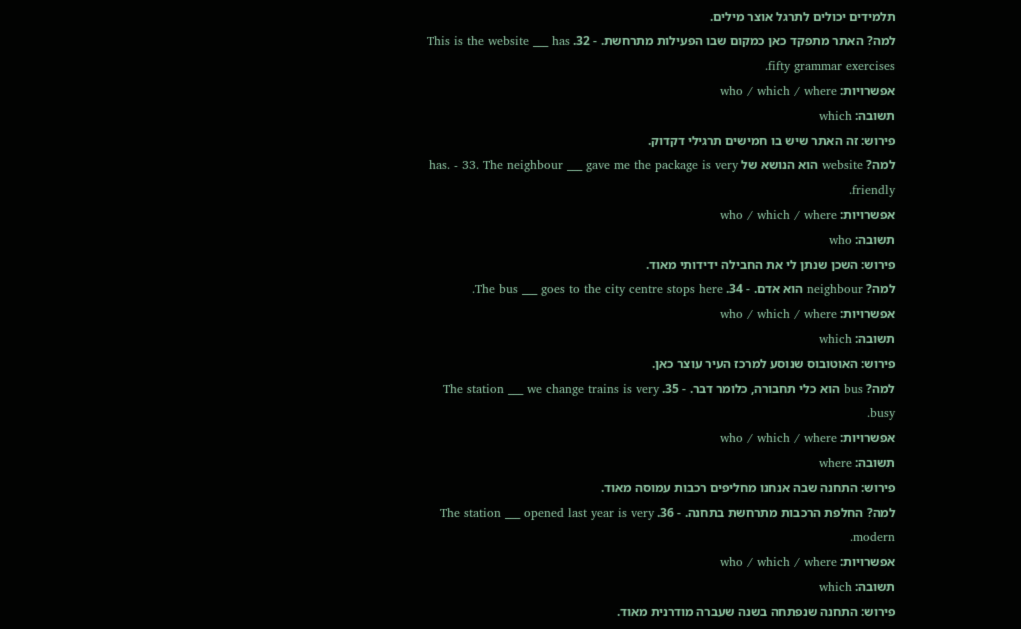תלמידים יכולים לתרגל אוצר מילים.
למה? האתר מתפקד כאן כמקום שבו הפעילות מתרחשת. - 32. This is the website ___ has fifty grammar exercises.
אפשרויות: who / which / where
תשובה: which
פירוש: זה האתר שיש בו חמישים תרגילי דקדוק.
למה? website הוא הנושא של has. - 33. The neighbour ___ gave me the package is very friendly.
אפשרויות: who / which / where
תשובה: who
פירוש: השכן שנתן לי את החבילה ידידותי מאוד.
למה? neighbour הוא אדם. - 34. The bus ___ goes to the city centre stops here.
אפשרויות: who / which / where
תשובה: which
פירוש: האוטובוס שנוסע למרכז העיר עוצר כאן.
למה? bus הוא כלי תחבורה, כלומר דבר. - 35. The station ___ we change trains is very busy.
אפשרויות: who / which / where
תשובה: where
פירוש: התחנה שבה אנחנו מחליפים רכבות עמוסה מאוד.
למה? החלפת הרכבות מתרחשת בתחנה. - 36. The station ___ opened last year is very modern.
אפשרויות: who / which / where
תשובה: which
פירוש: התחנה שנפתחה בשנה שעברה מודרנית מאוד.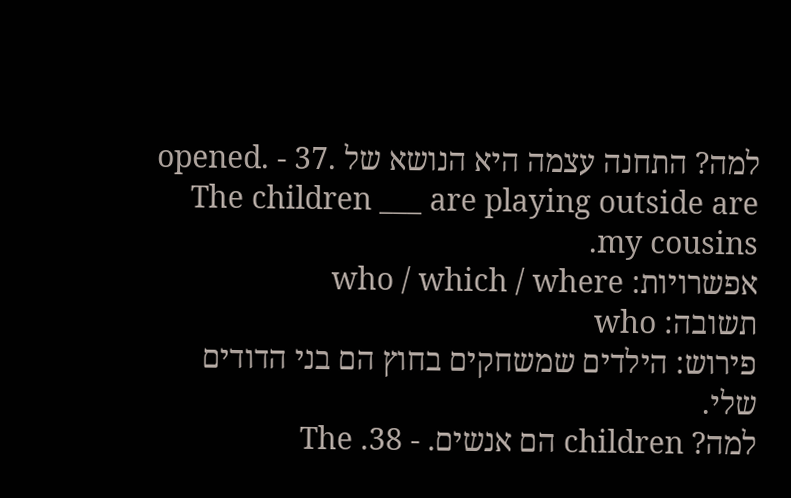למה? התחנה עצמה היא הנושא של opened. - 37. The children ___ are playing outside are my cousins.
אפשרויות: who / which / where
תשובה: who
פירוש: הילדים שמשחקים בחוץ הם בני הדודים שלי.
למה? children הם אנשים. - 38. The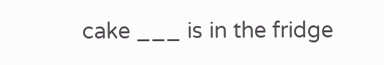cake ___ is in the fridge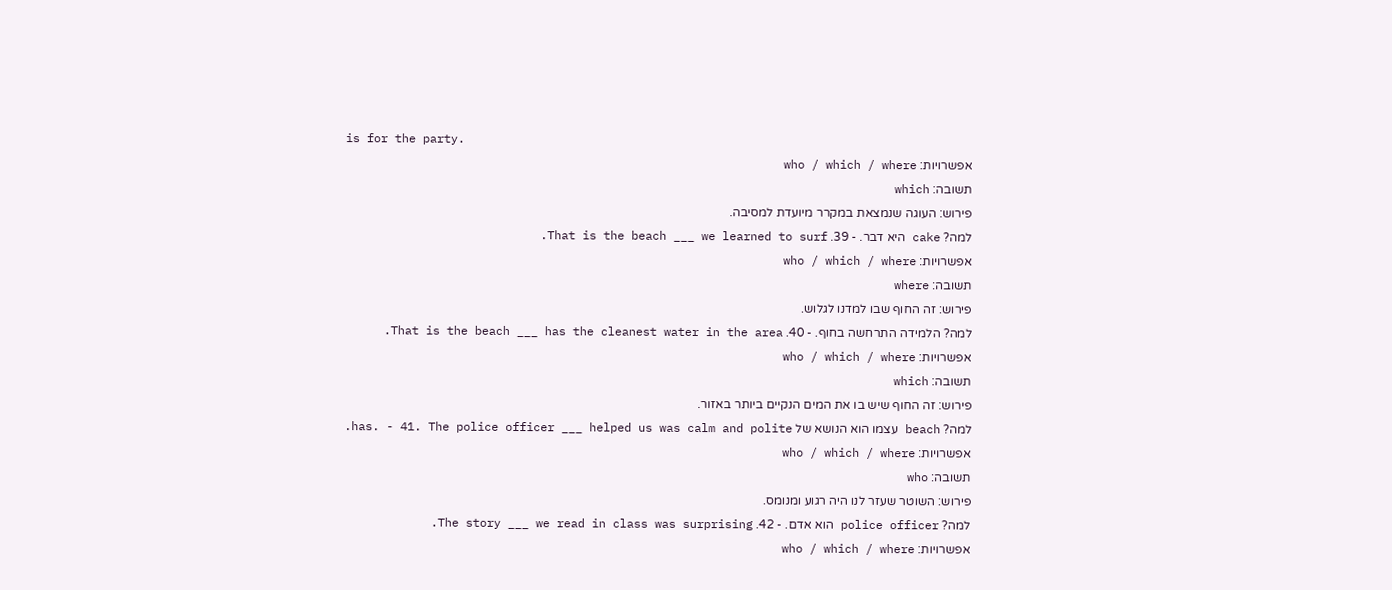is for the party.
אפשרויות: who / which / where
תשובה: which
פירוש: העוגה שנמצאת במקרר מיועדת למסיבה.
למה? cake היא דבר. - 39. That is the beach ___ we learned to surf.
אפשרויות: who / which / where
תשובה: where
פירוש: זה החוף שבו למדנו לגלוש.
למה? הלמידה התרחשה בחוף. - 40. That is the beach ___ has the cleanest water in the area.
אפשרויות: who / which / where
תשובה: which
פירוש: זה החוף שיש בו את המים הנקיים ביותר באזור.
למה? beach עצמו הוא הנושא של has. - 41. The police officer ___ helped us was calm and polite.
אפשרויות: who / which / where
תשובה: who
פירוש: השוטר שעזר לנו היה רגוע ומנומס.
למה? police officer הוא אדם. - 42. The story ___ we read in class was surprising.
אפשרויות: who / which / where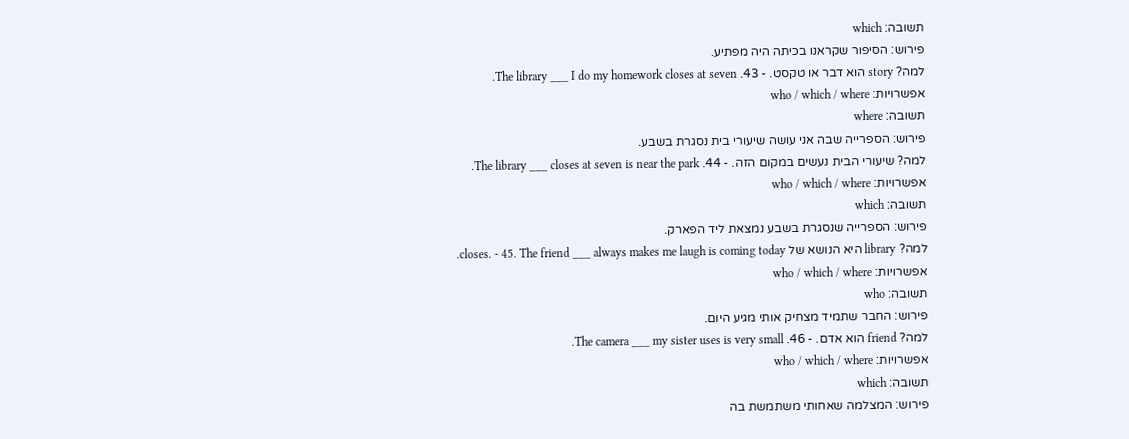תשובה: which
פירוש: הסיפור שקראנו בכיתה היה מפתיע.
למה? story הוא דבר או טקסט. - 43. The library ___ I do my homework closes at seven.
אפשרויות: who / which / where
תשובה: where
פירוש: הספרייה שבה אני עושה שיעורי בית נסגרת בשבע.
למה? שיעורי הבית נעשים במקום הזה. - 44. The library ___ closes at seven is near the park.
אפשרויות: who / which / where
תשובה: which
פירוש: הספרייה שנסגרת בשבע נמצאת ליד הפארק.
למה? library היא הנושא של closes. - 45. The friend ___ always makes me laugh is coming today.
אפשרויות: who / which / where
תשובה: who
פירוש: החבר שתמיד מצחיק אותי מגיע היום.
למה? friend הוא אדם. - 46. The camera ___ my sister uses is very small.
אפשרויות: who / which / where
תשובה: which
פירוש: המצלמה שאחותי משתמשת בה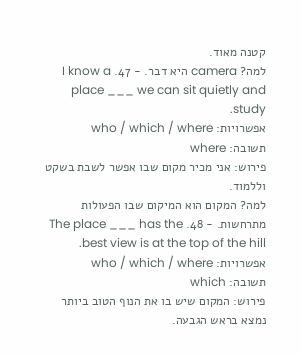קטנה מאוד.
למה? camera היא דבר. - 47. I know a place ___ we can sit quietly and study.
אפשרויות: who / which / where
תשובה: where
פירוש: אני מכיר מקום שבו אפשר לשבת בשקט וללמוד.
למה? המקום הוא המיקום שבו הפעולות מתרחשות. - 48. The place ___ has the best view is at the top of the hill.
אפשרויות: who / which / where
תשובה: which
פירוש: המקום שיש בו את הנוף הטוב ביותר נמצא בראש הגבעה.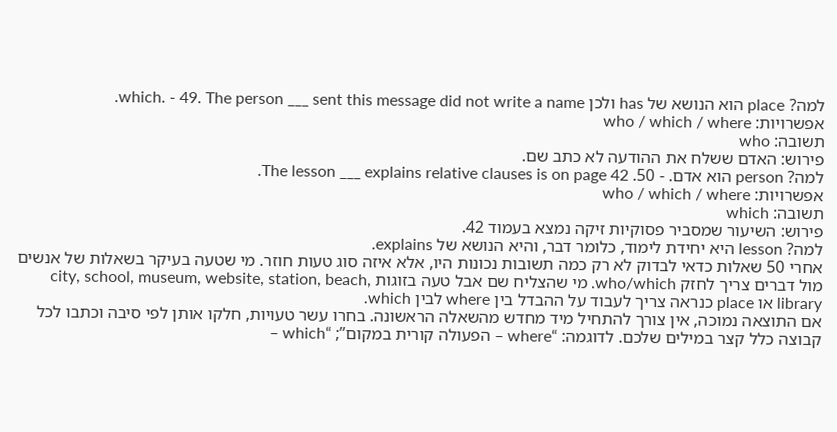למה? place הוא הנושא של has ולכן which. - 49. The person ___ sent this message did not write a name.
אפשרויות: who / which / where
תשובה: who
פירוש: האדם ששלח את ההודעה לא כתב שם.
למה? person הוא אדם. - 50. The lesson ___ explains relative clauses is on page 42.
אפשרויות: who / which / where
תשובה: which
פירוש: השיעור שמסביר פסוקיות זיקה נמצא בעמוד 42.
למה? lesson היא יחידת לימוד, כלומר דבר, והיא הנושא של explains.
אחרי 50 שאלות כדאי לבדוק לא רק כמה תשובות נכונות היו, אלא איזה סוג טעות חוזר. מי שטעה בעיקר בשאלות של אנשים מול דברים צריך לחזק who/which. מי שהצליח שם אבל טעה בזוגות city, school, museum, website, station, beach, library או place כנראה צריך לעבוד על ההבדל בין where לבין which.
אם התוצאה נמוכה, אין צורך להתחיל מיד מחדש מהשאלה הראשונה. בחרו עשר טעויות, חלקו אותן לפי סיבה וכתבו לכל קבוצה כלל קצר במילים שלכם. לדוגמה: “where – הפעולה קורית במקום”; “which –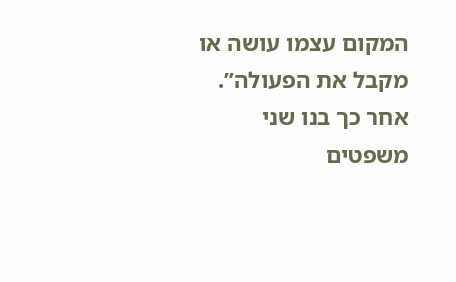המקום עצמו עושה או מקבל את הפעולה”. אחר כך בנו שני משפטים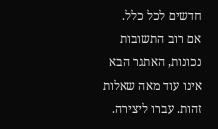חדשים לכל כלל.
אם רוב התשובות נכונות, האתגר הבא אינו עוד מאה שאלות זהות. עברו ליצירה.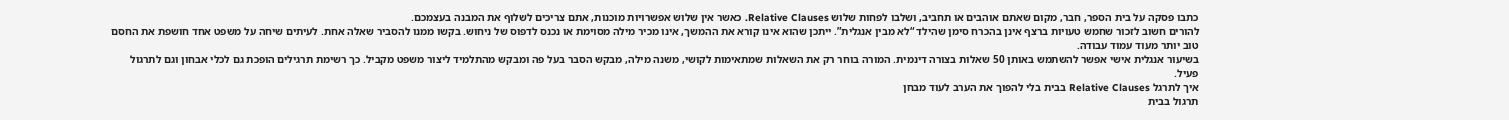כתבו פסקה על בית הספר, חבר, מקום שאתם אוהבים או תחביב, ושלבו לפחות שלוש Relative Clauses. כאשר אין שלוש אפשרויות מוכנות, אתם צריכים לשלוף את המבנה בעצמכם.
להורים חשוב לזכור שחמש טעויות ברצף אינן בהכרח סימן שהילד “לא מבין אנגלית”. ייתכן שהוא אינו קורא את ההמשך, אינו מכיר מילה מסוימת או נכנס לדפוס של ניחוש. בקשו ממנו להסביר שאלה אחת. לעיתים שיחה על משפט אחד חושפת את החסם טוב יותר מעוד עמוד עבודה.
בשיעור אנגלית אישי אפשר להשתמש באותן 50 שאלות בצורה דינמית. המורה בוחר רק את השאלות שמתאימות לקושי, משנה מילה, מבקש הסבר בעל פה ומבקש מהתלמיד ליצור משפט מקביל. כך רשימת תרגילים הופכת גם לכלי אבחון וגם לתרגול פעיל.
איך לתרגל Relative Clauses בבית בלי להפוך את הערב לעוד מבחן
תרגול בבית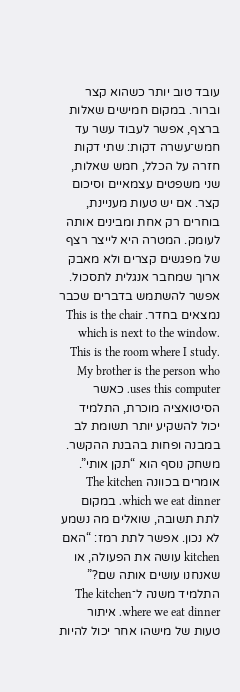עובד טוב יותר כשהוא קצר וברור. במקום חמישים שאלות ברצף, אפשר לעבוד עשר עד חמש־עשרה דקות: שתי דקות חזרה על הכלל, חמש שאלות, שני משפטים עצמאיים וסיכום קצר. אם יש טעות מעניינת, בוחרים רק אחת ומבינים אותה לעומק. המטרה היא לייצר רצף של מפגשים קצרים ולא מאבק ארוך שמחבר אנגלית לתסכול.
אפשר להשתמש בדברים שכבר נמצאים בחדר. This is the chair which is next to the window. This is the room where I study. My brother is the person who uses this computer. כאשר הסיטואציה מוכרת, התלמיד יכול להשקיע יותר תשומת לב במבנה ופחות בהבנת ההקשר.
משחק נוסף הוא “תקן אותי”. אומרים בכוונה The kitchen which we eat dinner. במקום לתת תשובה, שואלים מה נשמע לא נכון. אפשר לתת רמז: “האם kitchen עושה את הפעולה, או שאנחנו עושים אותה שם?” התלמיד משנה ל־The kitchen where we eat dinner. איתור טעות של מישהו אחר יכול להיות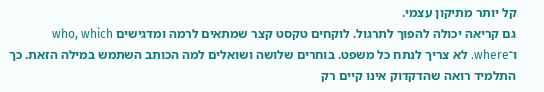קל יותר מתיקון עצמי.
גם קריאה יכולה להפוך לתרגול. לוקחים טקסט קצר שמתאים לרמה ומדגישים who, which ו־where. לא צריך לנתח כל משפט. בוחרים שלושה ושואלים למה הכותב השתמש במילה הזאת. כך התלמיד רואה שהדקדוק אינו קיים רק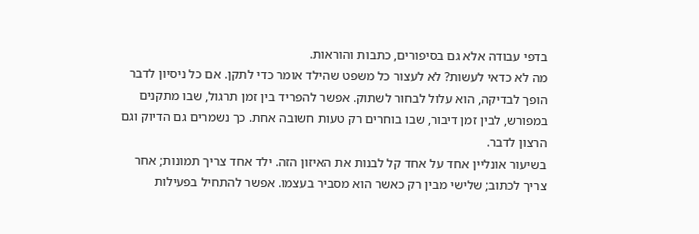בדפי עבודה אלא גם בסיפורים, כתבות והוראות.
מה לא כדאי לעשות? לא לעצור כל משפט שהילד אומר כדי לתקן. אם כל ניסיון לדבר הופך לבדיקה, הוא עלול לבחור לשתוק. אפשר להפריד בין זמן תרגול, שבו מתקנים במפורש, לבין זמן דיבור, שבו בוחרים רק טעות חשובה אחת. כך נשמרים גם הדיוק וגם הרצון לדבר.
בשיעור אונליין אחד על אחד קל לבנות את האיזון הזה. ילד אחד צריך תמונות; אחר צריך לכתוב; שלישי מבין רק כאשר הוא מסביר בעצמו. אפשר להתחיל בפעילות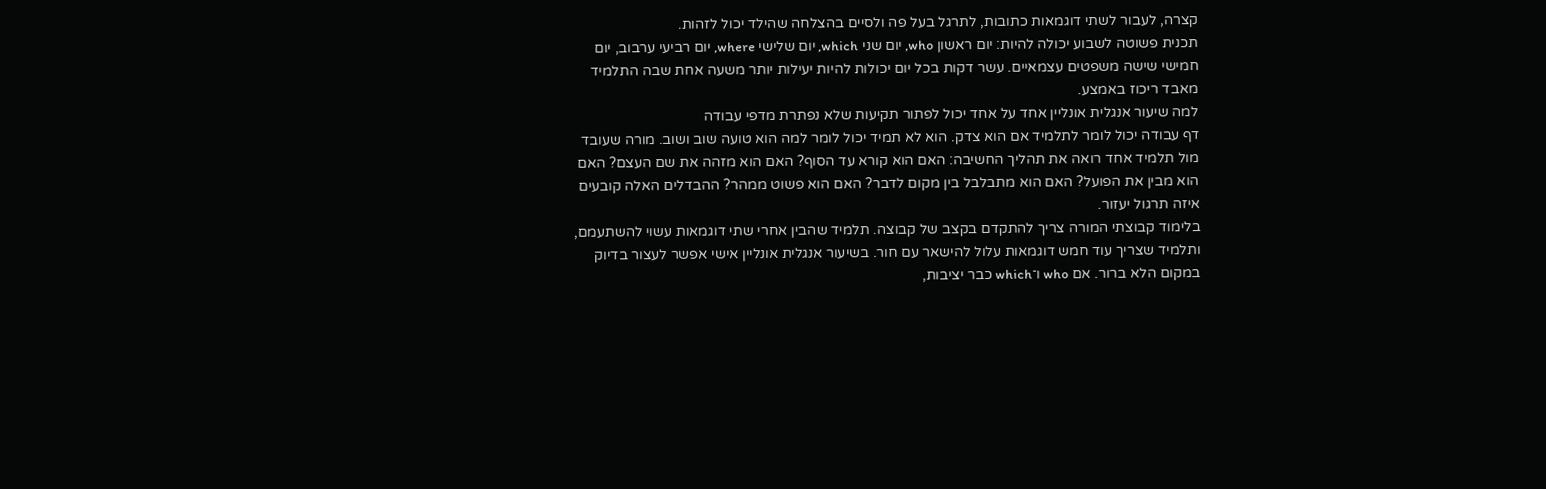קצרה, לעבור לשתי דוגמאות כתובות, לתרגל בעל פה ולסיים בהצלחה שהילד יכול לזהות.
תכנית פשוטה לשבוע יכולה להיות: יום ראשון who, יום שני which, יום שלישי where, יום רביעי ערבוב, יום חמישי שישה משפטים עצמאיים. עשר דקות בכל יום יכולות להיות יעילות יותר משעה אחת שבה התלמיד מאבד ריכוז באמצע.
למה שיעור אנגלית אונליין אחד על אחד יכול לפתור תקיעות שלא נפתרת מדפי עבודה
דף עבודה יכול לומר לתלמיד אם הוא צדק. הוא לא תמיד יכול לומר למה הוא טועה שוב ושוב. מורה שעובד מול תלמיד אחד רואה את תהליך החשיבה: האם הוא קורא עד הסוף? האם הוא מזהה את שם העצם? האם הוא מבין את הפועל? האם הוא מתבלבל בין מקום לדבר? האם הוא פשוט ממהר? ההבדלים האלה קובעים איזה תרגול יעזור.
בלימוד קבוצתי המורה צריך להתקדם בקצב של קבוצה. תלמיד שהבין אחרי שתי דוגמאות עשוי להשתעמם, ותלמיד שצריך עוד חמש דוגמאות עלול להישאר עם חור. בשיעור אנגלית אונליין אישי אפשר לעצור בדיוק במקום הלא ברור. אם who ו־which כבר יציבות,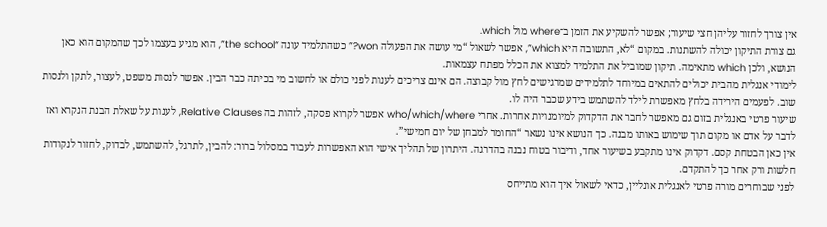אין צורך לחזור עליהן חצי שיעור; אפשר להשקיע את הזמן ב־where מול which.
גם צורת התיקון יכולה להשתנות. במקום “לא, התשובה היא which”, אפשר לשאול “מי עושה את הפעולה won?” כשהתלמיד עונה “the school”, הוא מגיע בעצמו לכך שהמקום הוא כאן הנושא, ולכן which מתאימה. תיקון שמוביל את התלמיד למצוא את הכלל מפתח עצמאות.
לימודי אנגלית מהבית יכולים להתאים במיוחד לתלמידים שמרגישים לחץ מול קבוצה. הם אינם צריכים לענות לפני כולם או לחשוב מי בכיתה כבר הבין. אפשר לנסות משפט, לעצור, לתקן ולנסות שוב. לפעמים הירידה בלחץ מאפשרת לילד להשתמש בידע שכבר היה לו.
שיעור פרטי באנגלית בזום גם מאפשר לחבר את הדקדוק למיומנויות אחרות. אחרי who/which/where אפשר לקרוא פסקה, לזהות בה Relative Clauses, לענות על שאלת הבנת הנקרא ואז לדבר על אדם או מקום תוך שימוש באותו מבנה. כך הנושא אינו נשאר “החומר למבחן של יום חמישי”.
אין כאן הבטחת קסם. דקדוק אינו מתקבע בשיעור אחד, ודיבור בטוח נבנה בהדרגה. היתרון של תהליך אישי הוא האפשרות לעבוד במסלול ברור: להבין, לתרגל, להשתמש, לבדוק, לחזור לנקודות חלשות ורק אחר כך להתקדם.
לפני שבוחרים מורה פרטי לאנגלית אונליין, כדאי לשאול איך הוא מתייחס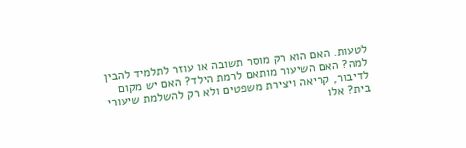לטעות. האם הוא רק מוסר תשובה או עוזר לתלמיד להבין למה? האם השיעור מותאם לרמת הילד? האם יש מקום לדיבור, קריאה ויצירת משפטים ולא רק להשלמת שיעורי בית? אלו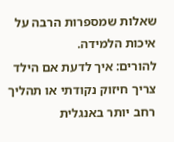שאלות שמספרות הרבה על איכות הלמידה.
להורים: איך לדעת אם הילד צריך חיזוק נקודתי או תהליך רחב יותר באנגלית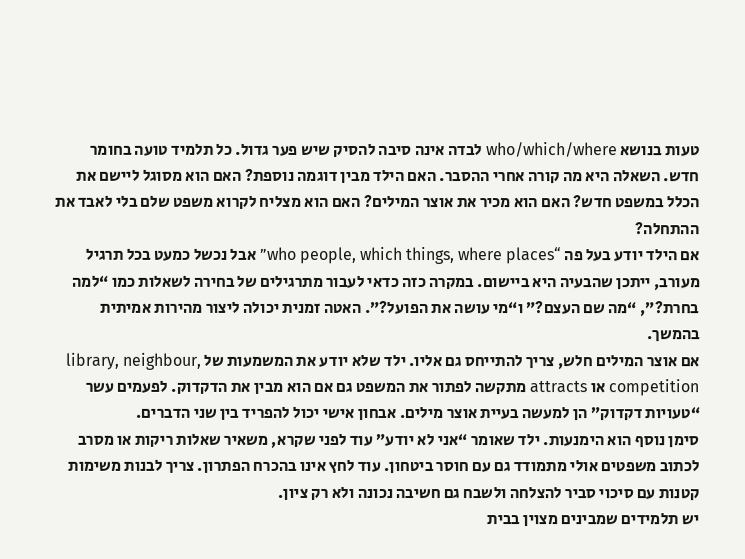טעות בנושא who/which/where לבדה אינה סיבה להסיק שיש פער גדול. כל תלמיד טועה בחומר חדש. השאלה היא מה קורה אחרי ההסבר. האם הילד מבין דוגמה נוספת? האם הוא מסוגל ליישם את הכלל במשפט חדש? האם הוא מכיר את אוצר המילים? האם הוא מצליח לקרוא משפט שלם בלי לאבד את ההתחלה?
אם הילד יודע בעל פה “who people, which things, where places” אבל נכשל כמעט בכל תרגיל מעורב, ייתכן שהבעיה היא ביישום. במקרה כזה כדאי לעבור מתרגילים של בחירה לשאלות כמו “למה בחרת?”, “מה שם העצם?” ו“מי עושה את הפועל?”. האטה זמנית יכולה ליצור מהירות אמיתית בהמשך.
אם אוצר המילים חלש, צריך להתייחס גם אליו. ילד שלא יודע את המשמעות של library, neighbour, competition או attracts מתקשה לפתור את המשפט גם אם הוא מבין את הדקדוק. לפעמים עשר “טעויות דקדוק” הן למעשה בעיית אוצר מילים. אבחון אישי יכול להפריד בין שני הדברים.
סימן נוסף הוא הימנעות. ילד שאומר “אני לא יודע” עוד לפני שקרא, משאיר שאלות ריקות או מסרב לכתוב משפטים אולי מתמודד גם עם חוסר ביטחון. עוד לחץ אינו בהכרח הפתרון. צריך לבנות משימות קטנות עם סיכוי סביר להצלחה ולשבח גם חשיבה נכונה ולא רק ציון.
יש תלמידים שמבינים מצוין בבית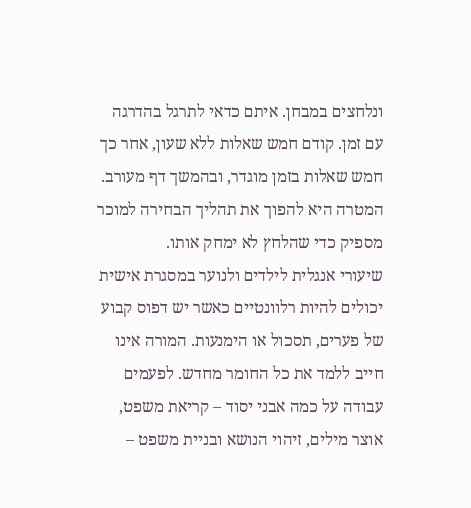ונלחצים במבחן. איתם כדאי לתרגל בהדרגה עם זמן. קודם חמש שאלות ללא שעון, אחר כך חמש שאלות בזמן מוגדר, ובהמשך דף מעורב. המטרה היא להפוך את תהליך הבחירה למוכר מספיק כדי שהלחץ לא ימחק אותו.
שיעורי אנגלית לילדים ולנוער במסגרת אישית יכולים להיות רלוונטיים כאשר יש דפוס קבוע של פערים, תסכול או הימנעות. המורה אינו חייב ללמד את כל החומר מחדש. לפעמים עבודה על כמה אבני יסוד – קריאת משפט, אוצר מילים, זיהוי הנושא ובניית משפט –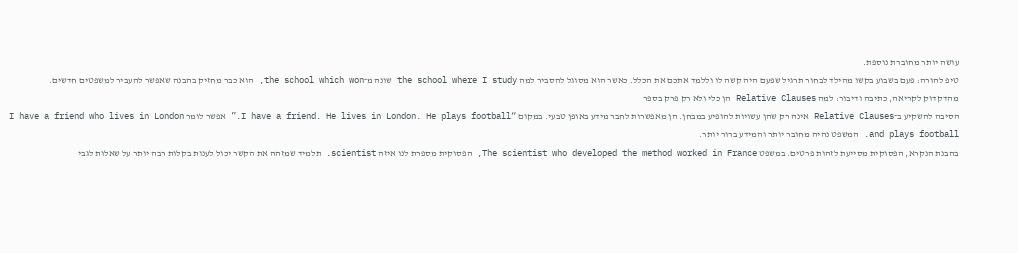עושה יותר מחוברת נוספת.
טיפ להורה: פעם בשבוע בקשו מהילד לבחור תרגיל שפעם היה קשה לו וללמד אתכם את הכלל. כאשר הוא מסוגל להסביר למה the school where I study שונה מ־the school which won, הוא כבר מחזיק בהבנה שאפשר להעביר למשפטים חדשים.
מהדקדוק לקריאה, כתיבה ודיבור: למה Relative Clauses הן כלי ולא רק פרק בספר
הסיבה להשקיע ב־Relative Clauses אינה רק שהן עשויות להופיע במבחן. הן מאפשרות לחבר מידע באופן טבעי. במקום “I have a friend. He lives in London. He plays football.” אפשר לומר I have a friend who lives in London and plays football. המשפט נהיה מחובר יותר והמידע ברור יותר.
בהבנת הנקרא, הפסוקית מסייעת לזהות פרטים. במשפט The scientist who developed the method worked in France, הפסוקית מספרת לנו איזה scientist. תלמיד שמזהה את הקשר יכול לענות בקלות רבה יותר על שאלות לגבי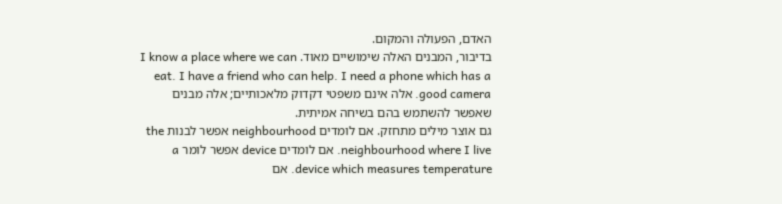האדם, הפעולה והמקום.
בדיבור, המבנים האלה שימושיים מאוד. I know a place where we can eat. I have a friend who can help. I need a phone which has a good camera. אלה אינם משפטי דקדוק מלאכותיים; אלה מבנים שאפשר להשתמש בהם בשיחה אמיתית.
גם אוצר מילים מתחזק. אם לומדים neighbourhood אפשר לבנות the neighbourhood where I live. אם לומדים device אפשר לומר a device which measures temperature. אם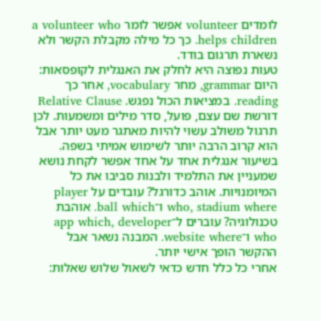לומדים volunteer אפשר לומר a volunteer who helps children. כך כל מילה מקבלת הקשר ולא נשארת תרגום בודד.
טעות נפוצה היא לחלק את האנגלית לקופסאות: היום grammar, מחר vocabulary, אחר כך reading. במציאות הכול נפגש. Relative Clause דורשת שם עצם, פועל, סדר מילים ומשמעות. לכן תרגול משולב עשוי להיות מאתגר מעט יותר אבל הוא קרוב הרבה יותר לשימוש אמיתי בשפה.
בשיעור אנגלית אחד על אחד אפשר לקחת נושא שמעניין את התלמיד ולבנות סביבו את כל המיומנויות. אוהב כדורגל? עובדים על player who, stadium where ו־ball which. אוהבת טכנולוגיה? עוברים ל־app which, developer who ו־website where. המבנה נשאר אבל ההקשר הופך אישי יותר.
אחרי כל כלל חדש כדאי לשאול שלוש שאלות: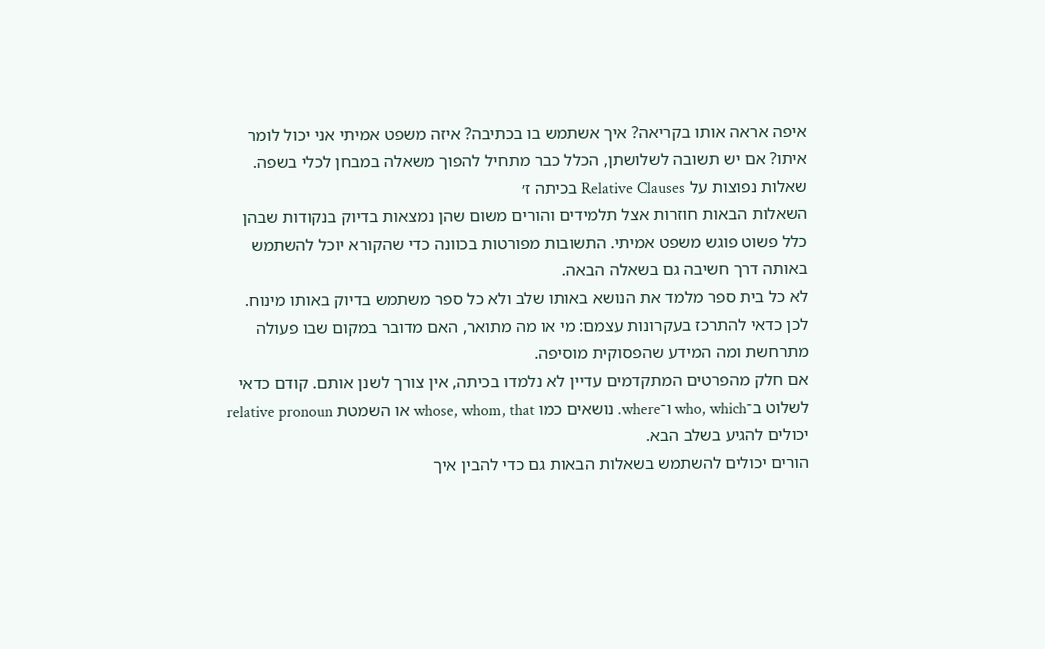איפה אראה אותו בקריאה? איך אשתמש בו בכתיבה? איזה משפט אמיתי אני יכול לומר איתו? אם יש תשובה לשלושתן, הכלל כבר מתחיל להפוך משאלה במבחן לכלי בשפה.
שאלות נפוצות על Relative Clauses בכיתה ז׳
השאלות הבאות חוזרות אצל תלמידים והורים משום שהן נמצאות בדיוק בנקודות שבהן כלל פשוט פוגש משפט אמיתי. התשובות מפורטות בכוונה כדי שהקורא יוכל להשתמש באותה דרך חשיבה גם בשאלה הבאה.
לא כל בית ספר מלמד את הנושא באותו שלב ולא כל ספר משתמש בדיוק באותו מינוח. לכן כדאי להתרכז בעקרונות עצמם: מי או מה מתואר, האם מדובר במקום שבו פעולה מתרחשת ומה המידע שהפסוקית מוסיפה.
אם חלק מהפרטים המתקדמים עדיין לא נלמדו בכיתה, אין צורך לשנן אותם. קודם כדאי לשלוט ב־who, which ו־where. נושאים כמו whose, whom, that או השמטת relative pronoun יכולים להגיע בשלב הבא.
הורים יכולים להשתמש בשאלות הבאות גם כדי להבין איך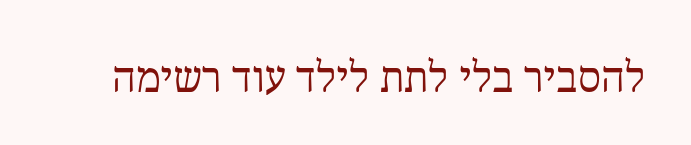להסביר בלי לתת לילד עוד רשימה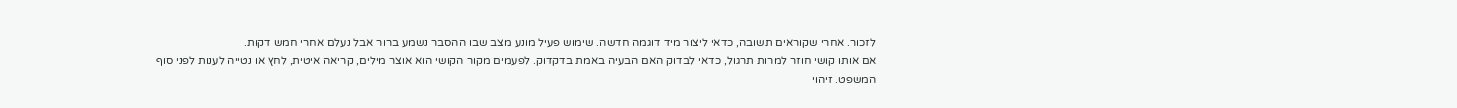לזכור. אחרי שקוראים תשובה, כדאי ליצור מיד דוגמה חדשה. שימוש פעיל מונע מצב שבו ההסבר נשמע ברור אבל נעלם אחרי חמש דקות.
אם אותו קושי חוזר למרות תרגול, כדאי לבדוק האם הבעיה באמת בדקדוק. לפעמים מקור הקושי הוא אוצר מילים, קריאה איטית, לחץ או נטייה לענות לפני סוף המשפט. זיהוי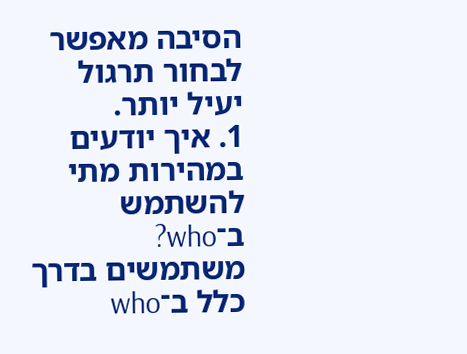הסיבה מאפשר לבחור תרגול יעיל יותר.
1. איך יודעים במהירות מתי להשתמש ב־who?
משתמשים בדרך כלל ב־who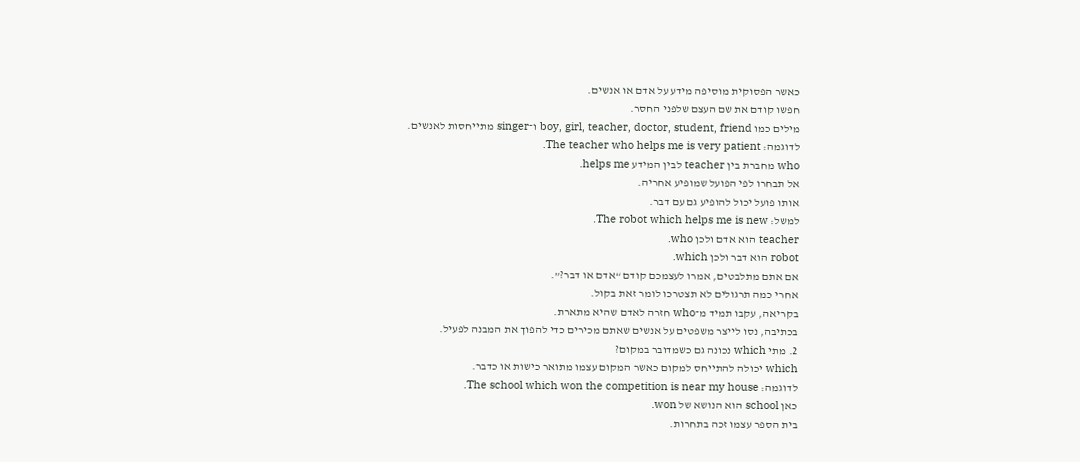כאשר הפסוקית מוסיפה מידע על אדם או אנשים.
חפשו קודם את שם העצם שלפני החסר.
מילים כמו boy, girl, teacher, doctor, student, friend ו־singer מתייחסות לאנשים.
לדוגמה: The teacher who helps me is very patient.
who מחברת בין teacher לבין המידע helps me.
אל תבחרו לפי הפועל שמופיע אחריה.
אותו פועל יכול להופיע גם עם דבר.
למשל: The robot which helps me is new.
teacher הוא אדם ולכן who.
robot הוא דבר ולכן which.
אם אתם מתלבטים, אמרו לעצמכם קודם “אדם או דבר?”.
אחרי כמה תרגולים לא תצטרכו לומר זאת בקול.
בקריאה, עקבו תמיד מ־who חזרה לאדם שהיא מתארת.
בכתיבה, נסו לייצר משפטים על אנשים שאתם מכירים כדי להפוך את המבנה לפעיל.
2. מתי which נכונה גם כשמדובר במקום?
which יכולה להתייחס למקום כאשר המקום עצמו מתואר כישות או כדבר.
לדוגמה: The school which won the competition is near my house.
כאן school הוא הנושא של won.
בית הספר עצמו זכה בתחרות.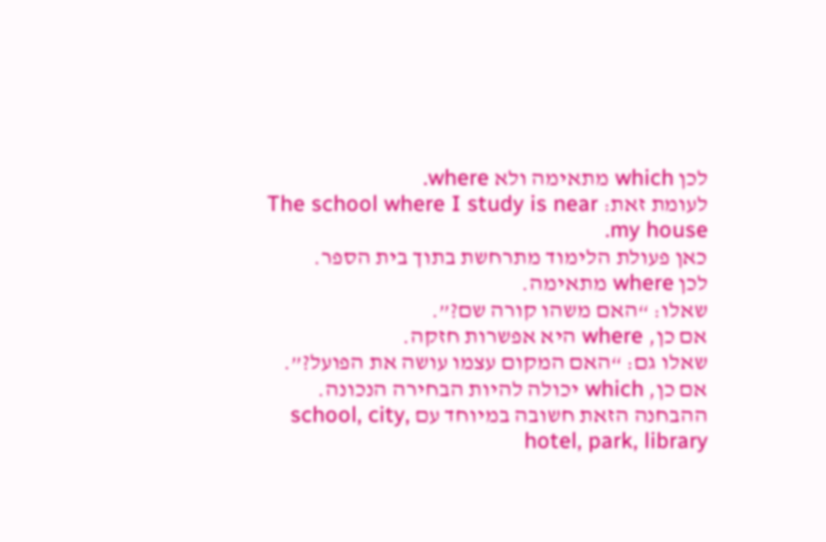לכן which מתאימה ולא where.
לעומת זאת: The school where I study is near my house.
כאן פעולת הלימוד מתרחשת בתוך בית הספר.
לכן where מתאימה.
שאלו: “האם משהו קורה שם?”.
אם כן, where היא אפשרות חזקה.
שאלו גם: “האם המקום עצמו עושה את הפועל?”.
אם כן, which יכולה להיות הבחירה הנכונה.
ההבחנה הזאת חשובה במיוחד עם school, city, hotel, park, library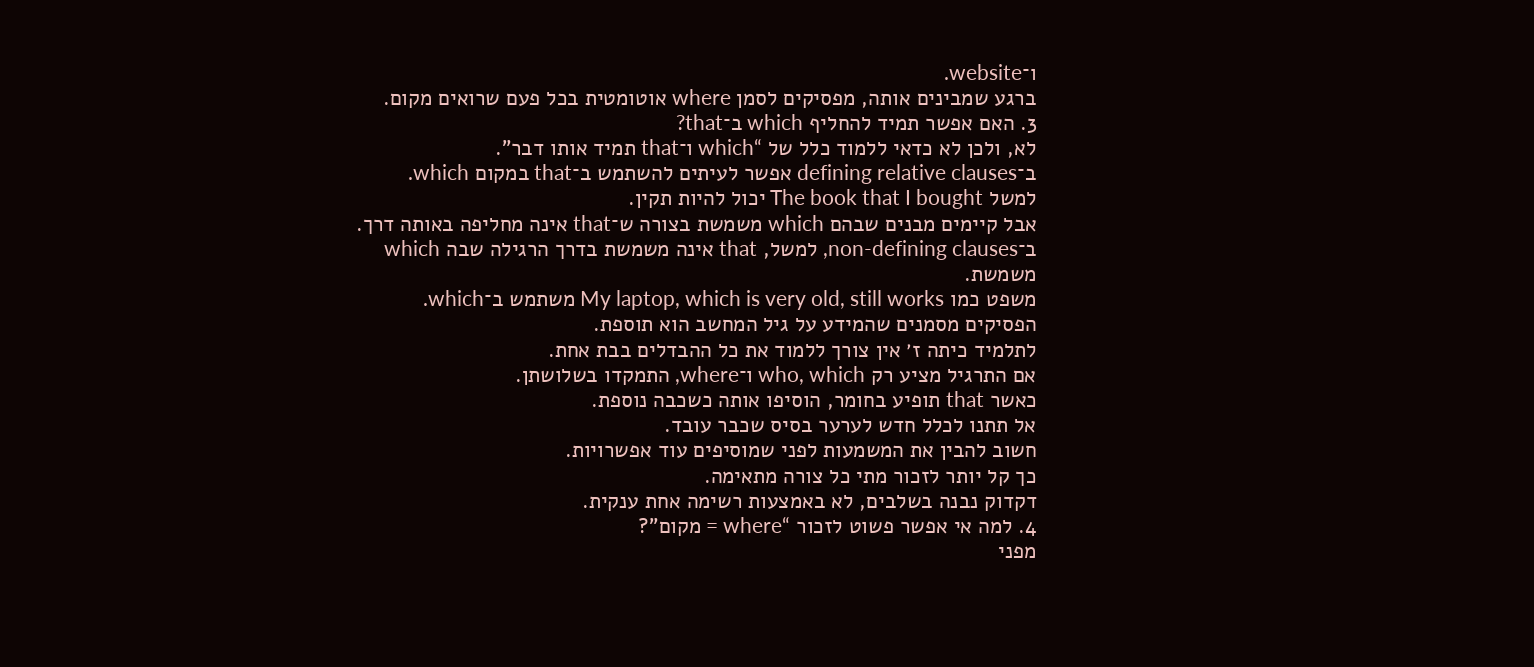ו־website.
ברגע שמבינים אותה, מפסיקים לסמן where אוטומטית בכל פעם שרואים מקום.
3. האם אפשר תמיד להחליף which ב־that?
לא, ולכן לא כדאי ללמוד כלל של “which ו־that תמיד אותו דבר”.
ב־defining relative clauses אפשר לעיתים להשתמש ב־that במקום which.
למשל The book that I bought יכול להיות תקין.
אבל קיימים מבנים שבהם which משמשת בצורה ש־that אינה מחליפה באותה דרך.
ב־non-defining clauses, למשל, that אינה משמשת בדרך הרגילה שבה which משמשת.
משפט כמו My laptop, which is very old, still works משתמש ב־which.
הפסיקים מסמנים שהמידע על גיל המחשב הוא תוספת.
לתלמיד כיתה ז׳ אין צורך ללמוד את כל ההבדלים בבת אחת.
אם התרגיל מציע רק who, which ו־where, התמקדו בשלושתן.
כאשר that תופיע בחומר, הוסיפו אותה כשכבה נוספת.
אל תתנו לכלל חדש לערער בסיס שכבר עובד.
חשוב להבין את המשמעות לפני שמוסיפים עוד אפשרויות.
כך קל יותר לזכור מתי כל צורה מתאימה.
דקדוק נבנה בשלבים, לא באמצעות רשימה אחת ענקית.
4. למה אי אפשר פשוט לזכור “where = מקום”?
מפני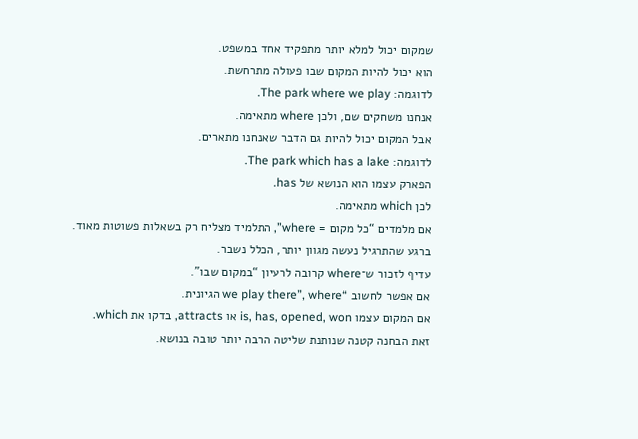שמקום יכול למלא יותר מתפקיד אחד במשפט.
הוא יכול להיות המקום שבו פעולה מתרחשת.
לדוגמה: The park where we play.
אנחנו משחקים שם, ולכן where מתאימה.
אבל המקום יכול להיות גם הדבר שאנחנו מתארים.
לדוגמה: The park which has a lake.
הפארק עצמו הוא הנושא של has.
לכן which מתאימה.
אם מלמדים “כל מקום = where”, התלמיד מצליח רק בשאלות פשוטות מאוד.
ברגע שהתרגיל נעשה מגוון יותר, הכלל נשבר.
עדיף לזכור ש־where קרובה לרעיון “במקום שבו”.
אם אפשר לחשוב “we play there”, where הגיונית.
אם המקום עצמו is, has, opened, won או attracts, בדקו את which.
זאת הבחנה קטנה שנותנת שליטה הרבה יותר טובה בנושא.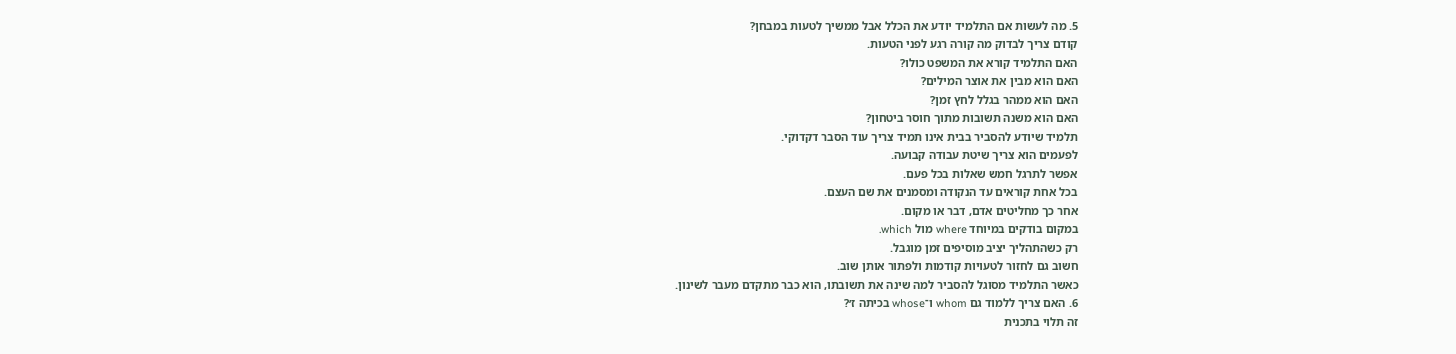5. מה לעשות אם התלמיד יודע את הכלל אבל ממשיך לטעות במבחן?
קודם צריך לבדוק מה קורה רגע לפני הטעות.
האם התלמיד קורא את המשפט כולו?
האם הוא מבין את אוצר המילים?
האם הוא ממהר בגלל לחץ זמן?
האם הוא משנה תשובות מתוך חוסר ביטחון?
תלמיד שיודע להסביר בבית אינו תמיד צריך עוד הסבר דקדוקי.
לפעמים הוא צריך שיטת עבודה קבועה.
אפשר לתרגל חמש שאלות בכל פעם.
בכל אחת קוראים עד הנקודה ומסמנים את שם העצם.
אחר כך מחליטים אדם, דבר או מקום.
במקום בודקים במיוחד where מול which.
רק כשהתהליך יציב מוסיפים זמן מוגבל.
חשוב גם לחזור לטעויות קודמות ולפתור אותן שוב.
כאשר התלמיד מסוגל להסביר למה שינה את תשובתו, הוא כבר מתקדם מעבר לשינון.
6. האם צריך ללמוד גם whom ו־whose בכיתה ז׳?
זה תלוי בתכנית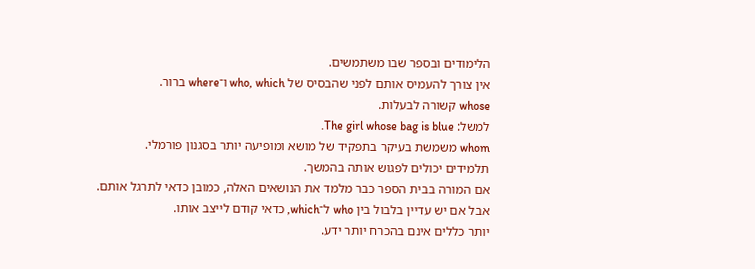הלימודים ובספר שבו משתמשים.
אין צורך להעמיס אותם לפני שהבסיס של who, which ו־where ברור.
whose קשורה לבעלות.
למשל: The girl whose bag is blue.
whom משמשת בעיקר בתפקיד של מושא ומופיעה יותר בסגנון פורמלי.
תלמידים יכולים לפגוש אותה בהמשך.
אם המורה בבית הספר כבר מלמד את הנושאים האלה, כמובן כדאי לתרגל אותם.
אבל אם יש עדיין בלבול בין who ל־which, כדאי קודם לייצב אותו.
יותר כללים אינם בהכרח יותר ידע.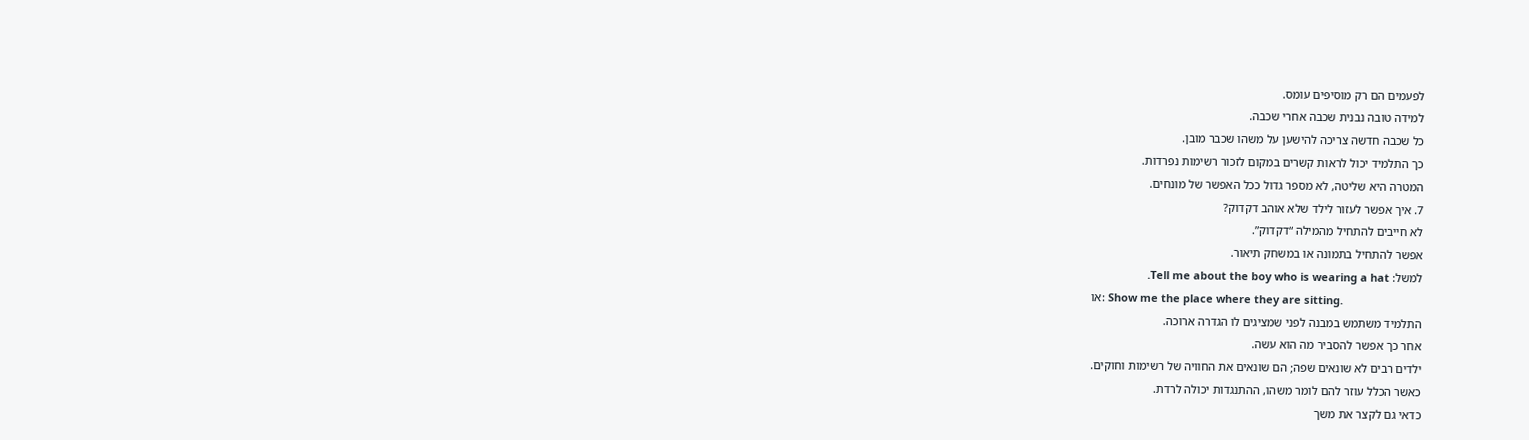לפעמים הם רק מוסיפים עומס.
למידה טובה נבנית שכבה אחרי שכבה.
כל שכבה חדשה צריכה להישען על משהו שכבר מובן.
כך התלמיד יכול לראות קשרים במקום לזכור רשימות נפרדות.
המטרה היא שליטה, לא מספר גדול ככל האפשר של מונחים.
7. איך אפשר לעזור לילד שלא אוהב דקדוק?
לא חייבים להתחיל מהמילה “דקדוק”.
אפשר להתחיל בתמונה או במשחק תיאור.
למשל: Tell me about the boy who is wearing a hat.
או: Show me the place where they are sitting.
התלמיד משתמש במבנה לפני שמציגים לו הגדרה ארוכה.
אחר כך אפשר להסביר מה הוא עשה.
ילדים רבים לא שונאים שפה; הם שונאים את החוויה של רשימות וחוקים.
כאשר הכלל עוזר להם לומר משהו, ההתנגדות יכולה לרדת.
כדאי גם לקצר את משך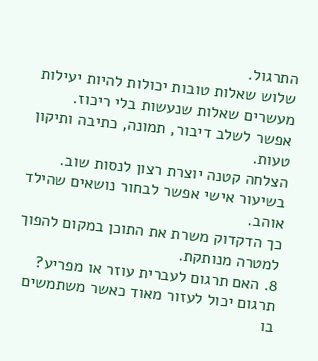התרגול.
שלוש שאלות טובות יכולות להיות יעילות מעשרים שאלות שנעשות בלי ריכוז.
אפשר לשלב דיבור, תמונה, כתיבה ותיקון טעות.
הצלחה קטנה יוצרת רצון לנסות שוב.
בשיעור אישי אפשר לבחור נושאים שהילד אוהב.
כך הדקדוק משרת את התוכן במקום להפוך למטרה מנותקת.
8. האם תרגום לעברית עוזר או מפריע?
תרגום יכול לעזור מאוד כאשר משתמשים בו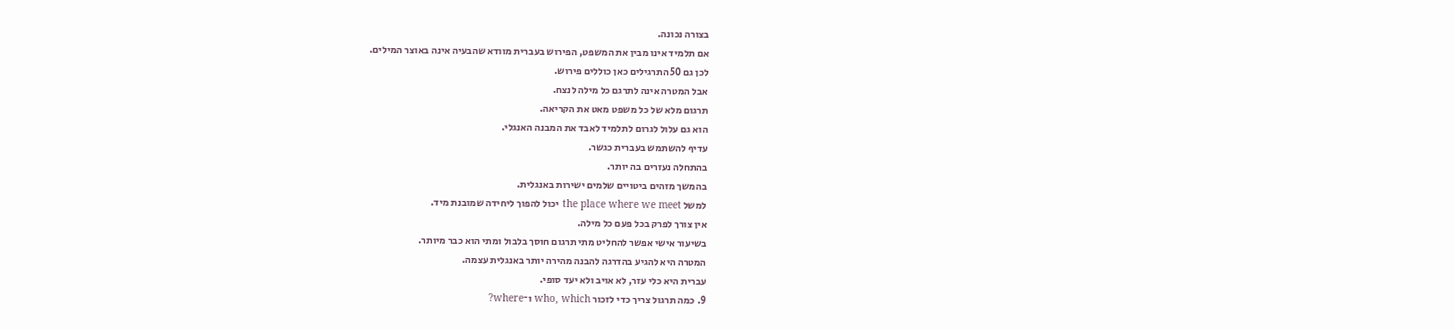בצורה נכונה.
אם תלמיד אינו מבין את המשפט, הפירוש בעברית מוודא שהבעיה אינה באוצר המילים.
לכן גם 50 התרגילים כאן כוללים פירוש.
אבל המטרה אינה לתרגם כל מילה לנצח.
תרגום מלא של כל משפט מאט את הקריאה.
הוא גם עלול לגרום לתלמיד לאבד את המבנה האנגלי.
עדיף להשתמש בעברית כגשר.
בהתחלה נעזרים בה יותר.
בהמשך מזהים ביטויים שלמים ישירות באנגלית.
למשל the place where we meet יכול להפוך ליחידה שמובנת מיד.
אין צורך לפרק בכל פעם כל מילה.
בשיעור אישי אפשר להחליט מתי תרגום חוסך בלבול ומתי הוא כבר מיותר.
המטרה היא להגיע בהדרגה להבנה מהירה יותר באנגלית עצמה.
עברית היא כלי עזר, לא אויב ולא יעד סופי.
9. כמה תרגול צריך כדי לזכור who, which ו־where?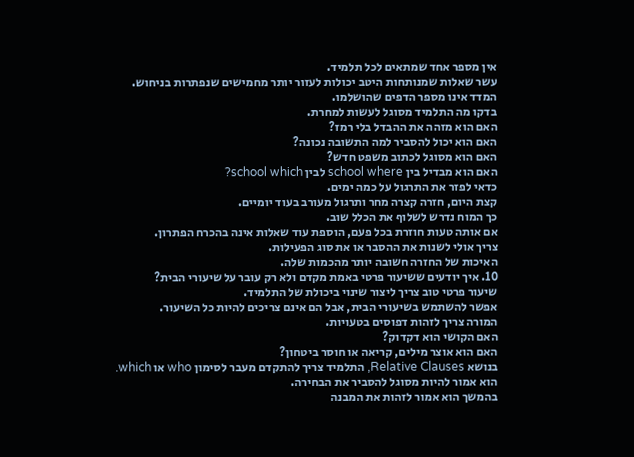אין מספר אחד שמתאים לכל תלמיד.
עשר שאלות שמנותחות היטב יכולות לעזור יותר מחמישים שנפתרות בניחוש.
המדד אינו מספר הדפים שהושלמו.
בדקו מה התלמיד מסוגל לעשות למחרת.
האם הוא מזהה את ההבדל בלי רמז?
האם הוא יכול להסביר למה התשובה נכונה?
האם הוא מסוגל לכתוב משפט חדש?
האם הוא מבדיל בין school where לבין school which?
כדאי לפזר את התרגול על כמה ימים.
קצת היום, חזרה קצרה מחר ותרגול מעורב בעוד יומיים.
כך המוח נדרש לשלוף את הכלל שוב.
אם אותה טעות חוזרת בכל פעם, הוספת עוד שאלות אינה בהכרח הפתרון.
צריך אולי לשנות את ההסבר או את סוג הפעילות.
האיכות של החזרה חשובה יותר מהכמות שלה.
10. איך יודעים ששיעור פרטי באמת מקדם ולא רק עובר על שיעורי הבית?
שיעור פרטי טוב צריך ליצור שינוי ביכולת של התלמיד.
אפשר להשתמש בשיעורי הבית, אבל הם אינם צריכים להיות כל השיעור.
המורה צריך לזהות דפוסים בטעויות.
האם הקושי הוא דקדוק?
האם הוא אוצר מילים, קריאה או חוסר ביטחון?
בנושא Relative Clauses, התלמיד צריך להתקדם מעבר לסימון who או which.
הוא אמור להיות מסוגל להסביר את הבחירה.
בהמשך הוא אמור לזהות את המבנה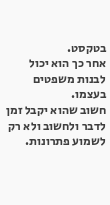בטקסט.
אחר כך הוא יכול לבנות משפטים בעצמו.
חשוב שהוא יקבל זמן לדבר ולחשוב ולא רק לשמוע פתרונות.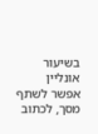בשיעור אונליין אפשר לשתף מסך, לכתוב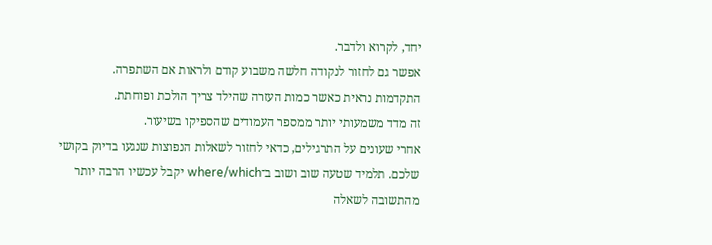יחד, לקרוא ולדבר.
אפשר גם לחזור לנקודה חלשה משבוע קודם ולראות אם השתפרה.
התקדמות נראית כאשר כמות העזרה שהילד צריך הולכת ופוחתת.
זה מדד משמעותי יותר ממספר העמודים שהספיקו בשיעור.
אחרי שעונים על התרגילים, כדאי לחזור לשאלות הנפוצות שנגעו בדיוק בקושי שלכם. תלמיד שטעה שוב ושוב ב־where/which יקבל עכשיו הרבה יותר מהתשובה לשאלה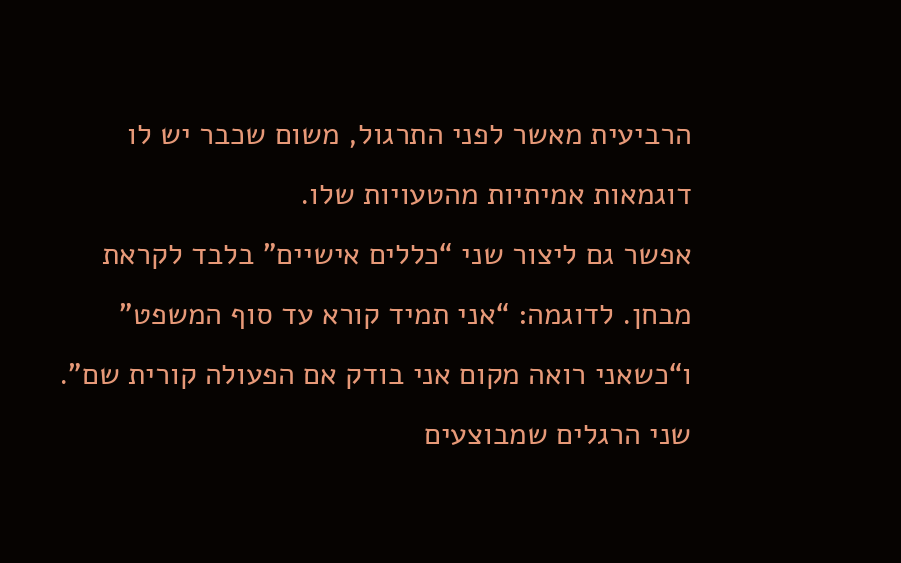הרביעית מאשר לפני התרגול, משום שכבר יש לו דוגמאות אמיתיות מהטעויות שלו.
אפשר גם ליצור שני “כללים אישיים” בלבד לקראת מבחן. לדוגמה: “אני תמיד קורא עד סוף המשפט” ו“כשאני רואה מקום אני בודק אם הפעולה קורית שם”. שני הרגלים שמבוצעים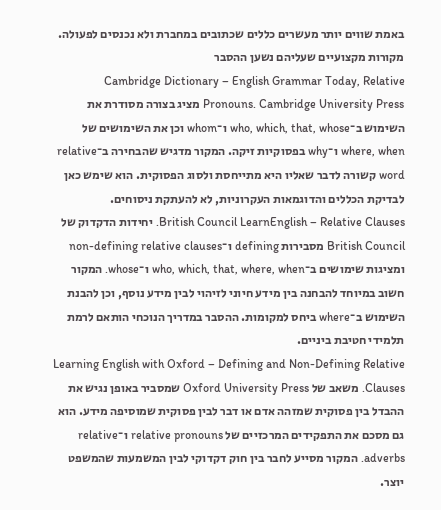באמת שווים יותר מעשרים כללים שכתובים במחברת ולא נכנסים לפעולה.
מקורות מקצועיים שעליהם נשען ההסבר
Cambridge Dictionary – English Grammar Today, Relative Pronouns. Cambridge University Press מציג בצורה מסודרת את השימוש ב־who, which, that, whose ו־whom וכן את השימושים של where, when ו־why בפסוקיות זיקה. המקור מדגיש שהבחירה ב־relative word קשורה לדבר שאליו היא מתייחסת ולסוג הפסוקית. הוא שימש כאן לבדיקת הכללים והדוגמאות העקרוניות, לא להעתקת ניסוחים.
British Council LearnEnglish – Relative Clauses. יחידות הדקדוק של British Council מסבירות defining ו־non-defining relative clauses ומציגות שימושים ב־who, which, that, where, when ו־whose. המקור חשוב במיוחד להבחנה בין מידע חיוני לזיהוי לבין מידע נוסף, וכן להבנת השימוש ב־where ביחס למקומות. ההסבר במדריך הנוכחי הותאם לרמת תלמידי חטיבת ביניים.
Learning English with Oxford – Defining and Non-Defining Relative Clauses. משאב של Oxford University Press שמסביר באופן נגיש את ההבדל בין פסוקית שמזהה אדם או דבר לבין פסוקית שמוסיפה מידע. הוא גם מסכם את התפקידים המרכזיים של relative pronouns ו־relative adverbs. המקור מסייע לחבר בין חוק דקדוקי לבין המשמעות שהמשפט יוצר.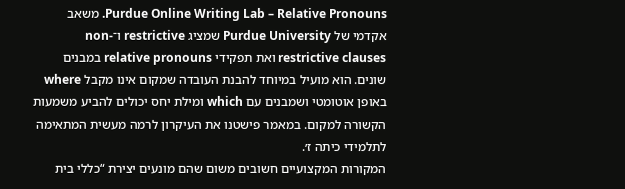Purdue Online Writing Lab – Relative Pronouns. משאב אקדמי של Purdue University שמציג restrictive ו־non-restrictive clauses ואת תפקידי relative pronouns במבנים שונים. הוא מועיל במיוחד להבנת העובדה שמקום אינו מקבל where באופן אוטומטי ושמבנים עם which ומילת יחס יכולים להביע משמעות הקשורה למקום. במאמר פישטנו את העיקרון לרמה מעשית המתאימה לתלמידי כיתה ז׳.
המקורות המקצועיים חשובים משום שהם מונעים יצירת “כללי בית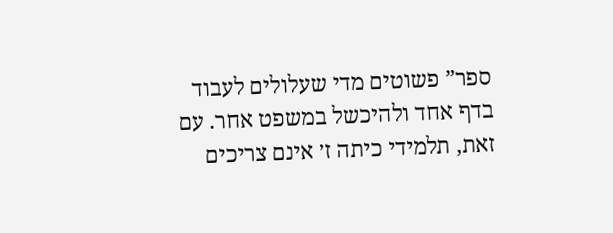ספר” פשוטים מדי שעלולים לעבוד בדף אחד ולהיכשל במשפט אחר. עם זאת, תלמידי כיתה ז׳ אינם צריכים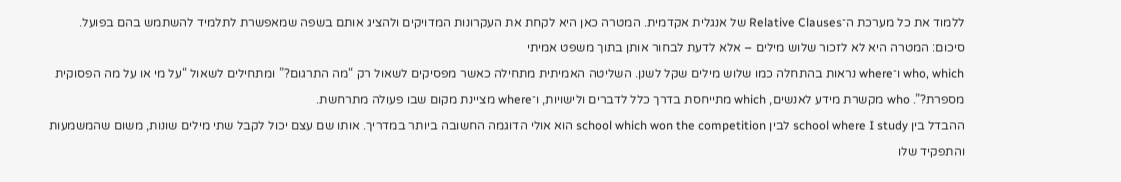ללמוד את כל מערכת ה־Relative Clauses של אנגלית אקדמית. המטרה כאן היא לקחת את העקרונות המדויקים ולהציג אותם בשפה שמאפשרת לתלמיד להשתמש בהם בפועל.
סיכום: המטרה היא לא לזכור שלוש מילים – אלא לדעת לבחור אותן בתוך משפט אמיתי
who, which ו־where נראות בהתחלה כמו שלוש מילים שקל לשנן. השליטה האמיתית מתחילה כאשר מפסיקים לשאול רק “מה התרגום?” ומתחילים לשאול “על מי או על מה הפסוקית מספרת?”. who מקשרת מידע לאנשים, which מתייחסת בדרך כלל לדברים ולישויות, ו־where מציינת מקום שבו פעולה מתרחשת.
ההבדל בין school where I study לבין school which won the competition הוא אולי הדוגמה החשובה ביותר במדריך. אותו שם עצם יכול לקבל שתי מילים שונות, משום שהמשמעות והתפקיד שלו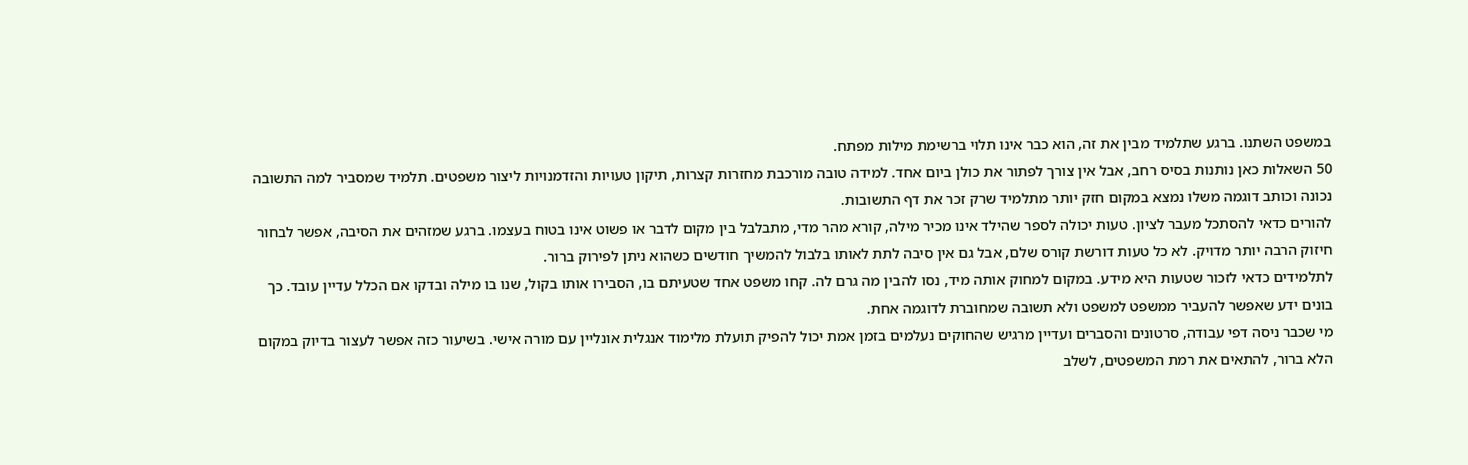במשפט השתנו. ברגע שתלמיד מבין את זה, הוא כבר אינו תלוי ברשימת מילות מפתח.
50 השאלות כאן נותנות בסיס רחב, אבל אין צורך לפתור את כולן ביום אחד. למידה טובה מורכבת מחזרות קצרות, תיקון טעויות והזדמנויות ליצור משפטים. תלמיד שמסביר למה התשובה נכונה וכותב דוגמה משלו נמצא במקום חזק יותר מתלמיד שרק זכר את דף התשובות.
להורים כדאי להסתכל מעבר לציון. טעות יכולה לספר שהילד אינו מכיר מילה, קורא מהר מדי, מתבלבל בין מקום לדבר או פשוט אינו בטוח בעצמו. ברגע שמזהים את הסיבה, אפשר לבחור חיזוק הרבה יותר מדויק. לא כל טעות דורשת קורס שלם, אבל גם אין סיבה לתת לאותו בלבול להמשיך חודשים כשהוא ניתן לפירוק ברור.
לתלמידים כדאי לזכור שטעות היא מידע. במקום למחוק אותה מיד, נסו להבין מה גרם לה. קחו משפט אחד שטעיתם בו, הסבירו אותו בקול, שנו בו מילה ובדקו אם הכלל עדיין עובד. כך בונים ידע שאפשר להעביר ממשפט למשפט ולא תשובה שמחוברת לדוגמה אחת.
מי שכבר ניסה דפי עבודה, סרטונים והסברים ועדיין מרגיש שהחוקים נעלמים בזמן אמת יכול להפיק תועלת מלימוד אנגלית אונליין עם מורה אישי. בשיעור כזה אפשר לעצור בדיוק במקום הלא ברור, להתאים את רמת המשפטים, לשלב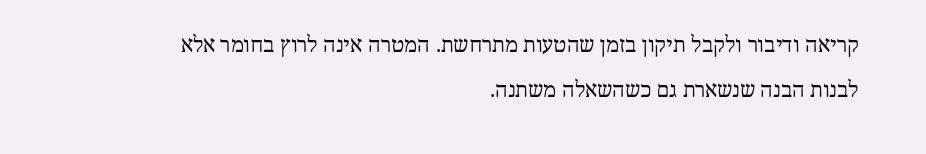קריאה ודיבור ולקבל תיקון בזמן שהטעות מתרחשת. המטרה אינה לרוץ בחומר אלא לבנות הבנה שנשארת גם כשהשאלה משתנה.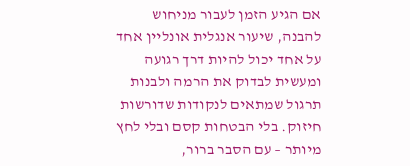אם הגיע הזמן לעבור מניחוש להבנה, שיעור אנגלית אונליין אחד על אחד יכול להיות דרך רגועה ומעשית לבדוק את הרמה ולבנות תרגול שמתאים לנקודות שדורשות חיזוק. בלי הבטחות קסם ובלי לחץ מיותר – עם הסבר ברור,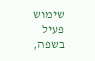שימוש פעיל בשפה,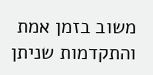משוב בזמן אמת והתקדמות שניתן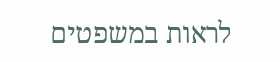לראות במשפטים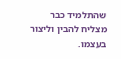שהתלמיד כבר מצליח להבין וליצור בעצמו.